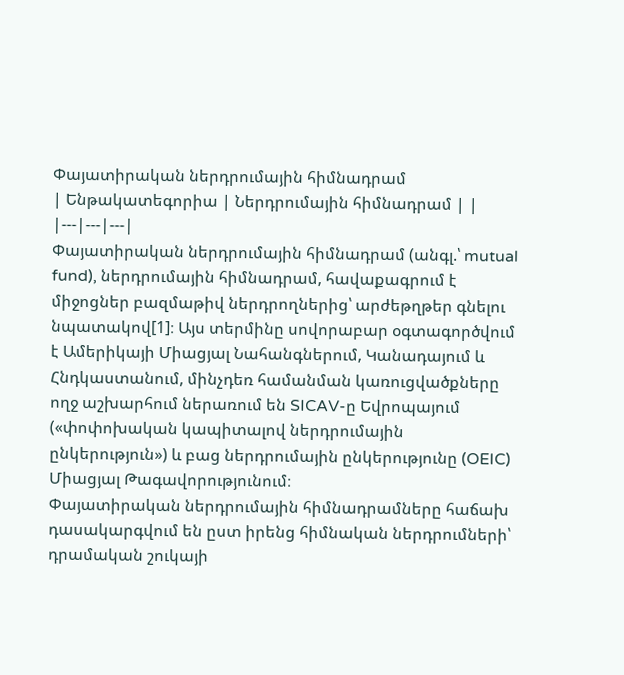Փայատիրական ներդրումային հիմնադրամ
| Ենթակատեգորիա | Ներդրումային հիմնադրամ | |
|---|---|---|
Փայատիրական ներդրումային հիմնադրամ (անգլ.՝ mutual fund), ներդրումային հիմնադրամ, հավաքագրում է միջոցներ բազմաթիվ ներդրողներից՝ արժեթղթեր գնելու նպատակով[1]։ Այս տերմինը սովորաբար օգտագործվում է Ամերիկայի Միացյալ Նահանգներում, Կանադայում և Հնդկաստանում, մինչդեռ համանման կառուցվածքները ողջ աշխարհում ներառում են SICAV-ը Եվրոպայում («փոփոխական կապիտալով ներդրումային ընկերություն») և բաց ներդրումային ընկերությունը (OEIC) Միացյալ Թագավորությունում։
Փայատիրական ներդրումային հիմնադրամները հաճախ դասակարգվում են ըստ իրենց հիմնական ներդրումների՝ դրամական շուկայի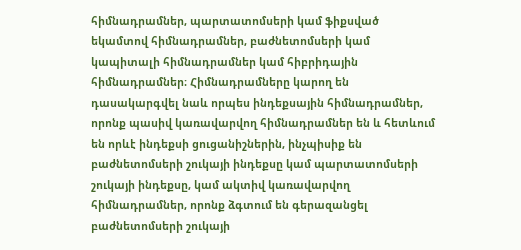հիմնադրամներ, պարտատոմսերի կամ ֆիքսված եկամտով հիմնադրամներ, բաժնետոմսերի կամ կապիտալի հիմնադրամներ կամ հիբրիդային հիմնադրամներ։ Հիմնադրամները կարող են դասակարգվել նաև որպես ինդեքսային հիմնադրամներ, որոնք պասիվ կառավարվող հիմնադրամներ են և հետևում են որևէ ինդեքսի ցուցանիշներին, ինչպիսիք են բաժնետոմսերի շուկայի ինդեքսը կամ պարտատոմսերի շուկայի ինդեքսը, կամ ակտիվ կառավարվող հիմնադրամներ, որոնք ձգտում են գերազանցել բաժնետոմսերի շուկայի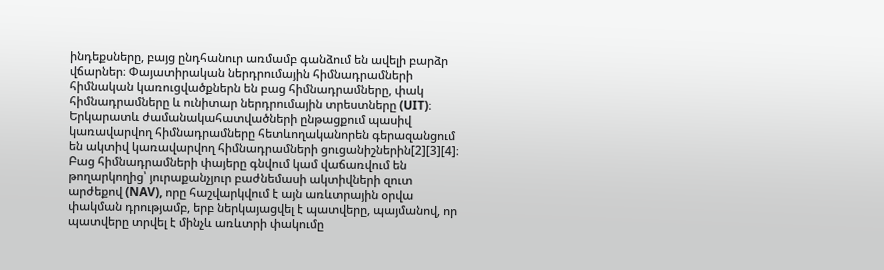ինդեքսները, բայց ընդհանուր առմամբ գանձում են ավելի բարձր վճարներ։ Փայատիրական ներդրումային հիմնադրամների հիմնական կառուցվածքներն են բաց հիմնադրամները, փակ հիմնադրամները և ունիտար ներդրումային տրեստները (UIT)։
Երկարատև ժամանակահատվածների ընթացքում պասիվ կառավարվող հիմնադրամները հետևողականորեն գերազանցում են ակտիվ կառավարվող հիմնադրամների ցուցանիշներին[2][3][4]։
Բաց հիմնադրամների փայերը գնվում կամ վաճառվում են թողարկողից՝ յուրաքանչյուր բաժնեմասի ակտիվների զուտ արժեքով (NAV), որը հաշվարկվում է այն առևտրային օրվա փակման դրությամբ, երբ ներկայացվել է պատվերը, պայմանով, որ պատվերը տրվել է մինչև առևտրի փակումը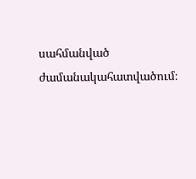սահմանված ժամանակահատվածում։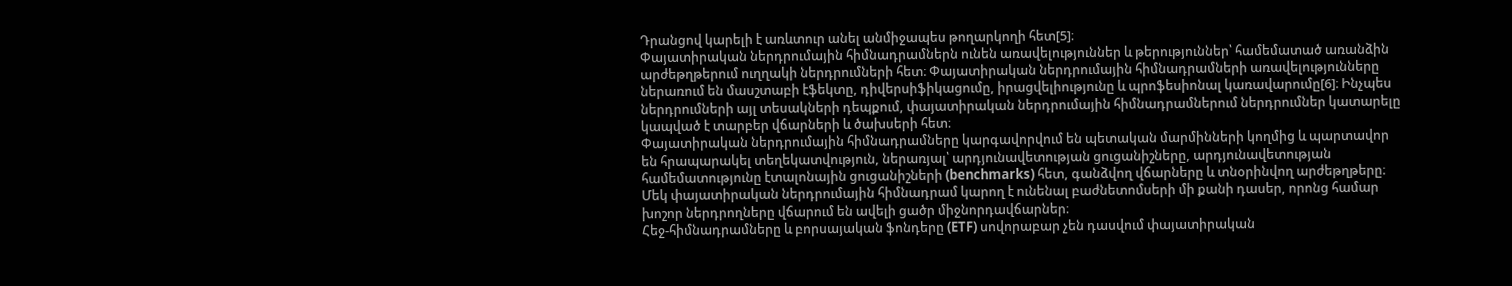Դրանցով կարելի է առևտուր անել անմիջապես թողարկողի հետ[5]։
Փայատիրական ներդրումային հիմնադրամներն ունեն առավելություններ և թերություններ՝ համեմատած առանձին արժեթղթերում ուղղակի ներդրումների հետ։ Փայատիրական ներդրումային հիմնադրամների առավելությունները ներառում են մասշտաբի էֆեկտը, դիվերսիֆիկացումը, իրացվելիությունը և պրոֆեսիոնալ կառավարումը[6]։ Ինչպես ներդրումների այլ տեսակների դեպքում, փայատիրական ներդրումային հիմնադրամներում ներդրումներ կատարելը կապված է տարբեր վճարների և ծախսերի հետ։
Փայատիրական ներդրումային հիմնադրամները կարգավորվում են պետական մարմինների կողմից և պարտավոր են հրապարակել տեղեկատվություն, ներառյալ՝ արդյունավետության ցուցանիշները, արդյունավետության համեմատությունը էտալոնային ցուցանիշների (benchmarks) հետ, գանձվող վճարները և տնօրինվող արժեթղթերը։ Մեկ փայատիրական ներդրումային հիմնադրամ կարող է ունենալ բաժնետոմսերի մի քանի դասեր, որոնց համար խոշոր ներդրողները վճարում են ավելի ցածր միջնորդավճարներ։
Հեջ-հիմնադրամները և բորսայական ֆոնդերը (ETF) սովորաբար չեն դասվում փայատիրական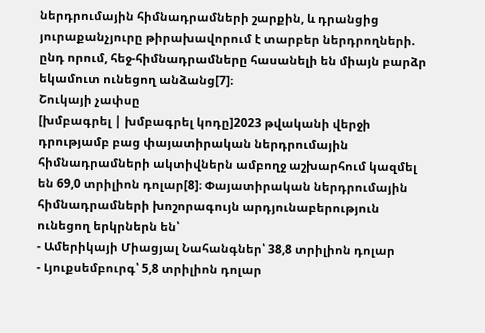ներդրումային հիմնադրամների շարքին, և դրանցից յուրաքանչյուրը թիրախավորում է տարբեր ներդրողների. ընդ որում, հեջ-հիմնադրամները հասանելի են միայն բարձր եկամուտ ունեցող անձանց[7]։
Շուկայի չափսը
[խմբագրել | խմբագրել կոդը]2023 թվականի վերջի դրությամբ բաց փայատիրական ներդրումային հիմնադրամների ակտիվներն ամբողջ աշխարհում կազմել են 69,0 տրիլիոն դոլար[8]։ Փայատիրական ներդրումային հիմնադրամների խոշորագույն արդյունաբերություն ունեցող երկրներն են՝
- Ամերիկայի Միացյալ Նահանգներ՝ 38,8 տրիլիոն դոլար
- Լյուքսեմբուրգ՝ 5,8 տրիլիոն դոլար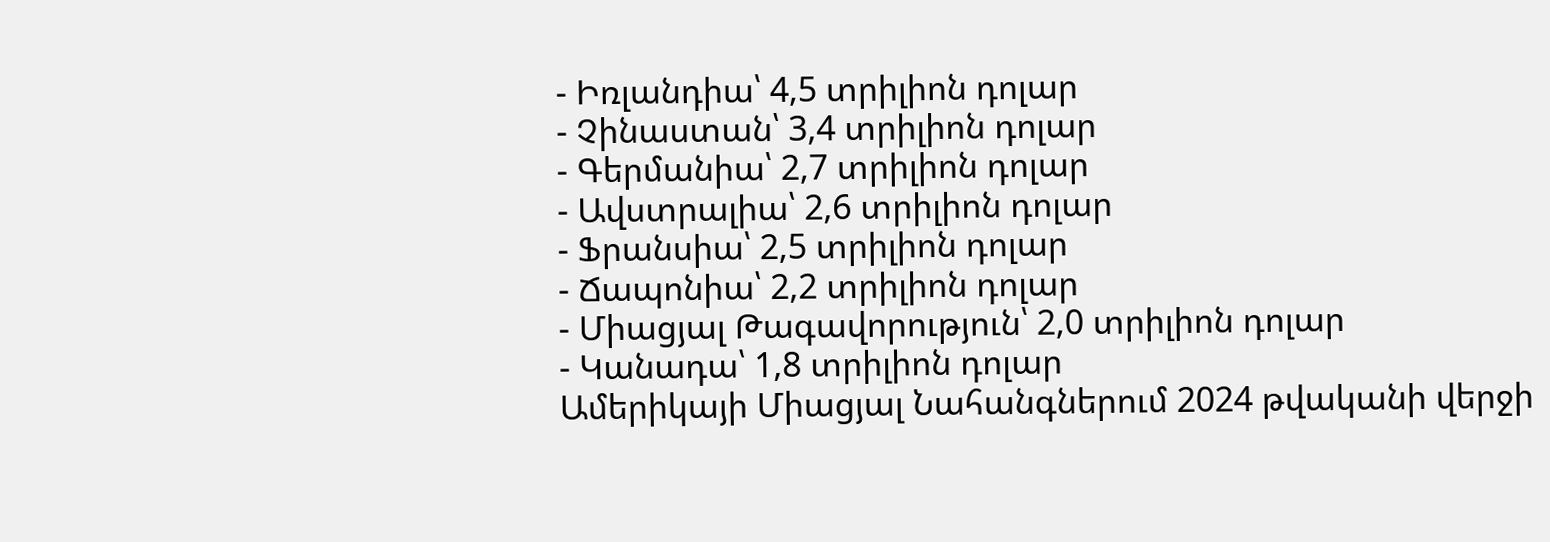- Իռլանդիա՝ 4,5 տրիլիոն դոլար
- Չինաստան՝ 3,4 տրիլիոն դոլար
- Գերմանիա՝ 2,7 տրիլիոն դոլար
- Ավստրալիա՝ 2,6 տրիլիոն դոլար
- Ֆրանսիա՝ 2,5 տրիլիոն դոլար
- Ճապոնիա՝ 2,2 տրիլիոն դոլար
- Միացյալ Թագավորություն՝ 2,0 տրիլիոն դոլար
- Կանադա՝ 1,8 տրիլիոն դոլար
Ամերիկայի Միացյալ Նահանգներում 2024 թվականի վերջի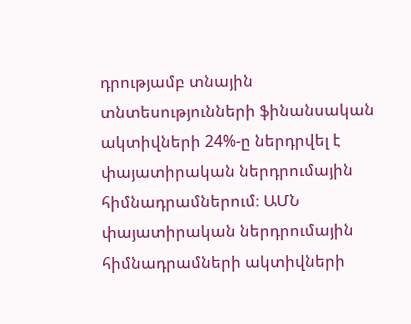դրությամբ տնային տնտեսությունների ֆինանսական ակտիվների 24%-ը ներդրվել է փայատիրական ներդրումային հիմնադրամներում։ ԱՄՆ փայատիրական ներդրումային հիմնադրամների ակտիվների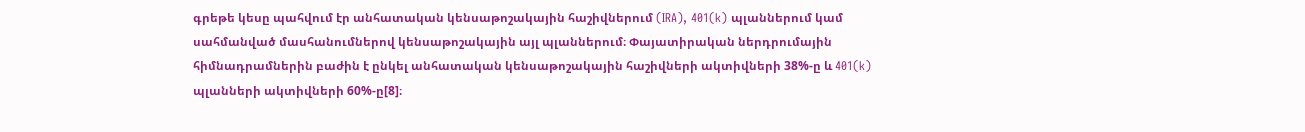գրեթե կեսը պահվում էր անհատական կենսաթոշակային հաշիվներում (IRA), 401(k) պլաններում կամ սահմանված մասհանումներով կենսաթոշակային այլ պլաններում։ Փայատիրական ներդրումային հիմնադրամներին բաժին է ընկել անհատական կենսաթոշակային հաշիվների ակտիվների 38%-ը և 401(k) պլանների ակտիվների 60%-ը[8]։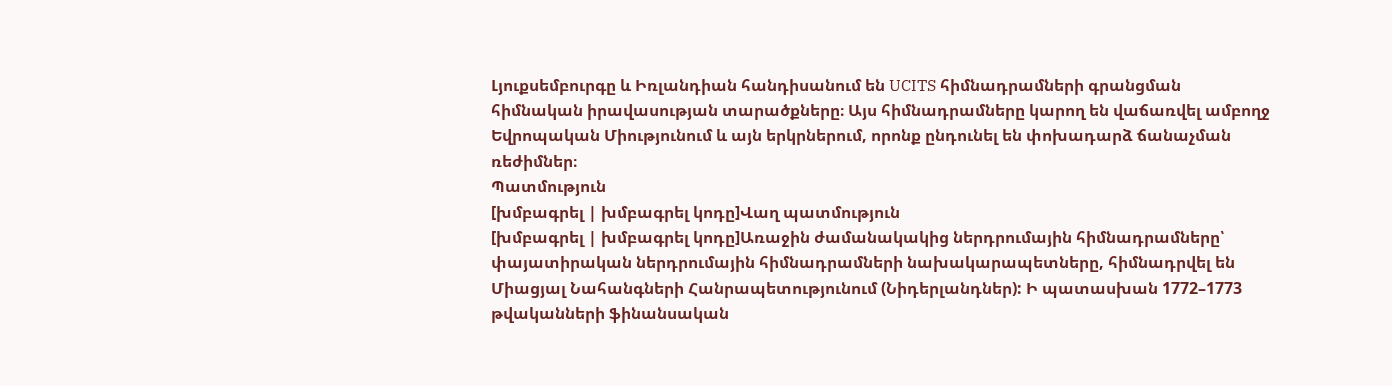Լյուքսեմբուրգը և Իռլանդիան հանդիսանում են UCITS հիմնադրամների գրանցման հիմնական իրավասության տարածքները։ Այս հիմնադրամները կարող են վաճառվել ամբողջ Եվրոպական Միությունում և այն երկրներում, որոնք ընդունել են փոխադարձ ճանաչման ռեժիմներ։
Պատմություն
[խմբագրել | խմբագրել կոդը]Վաղ պատմություն
[խմբագրել | խմբագրել կոդը]Առաջին ժամանակակից ներդրումային հիմնադրամները՝ փայատիրական ներդրումային հիմնադրամների նախակարապետները, հիմնադրվել են Միացյալ Նահանգների Հանրապետությունում (Նիդերլանդներ): Ի պատասխան 1772–1773 թվականների ֆինանսական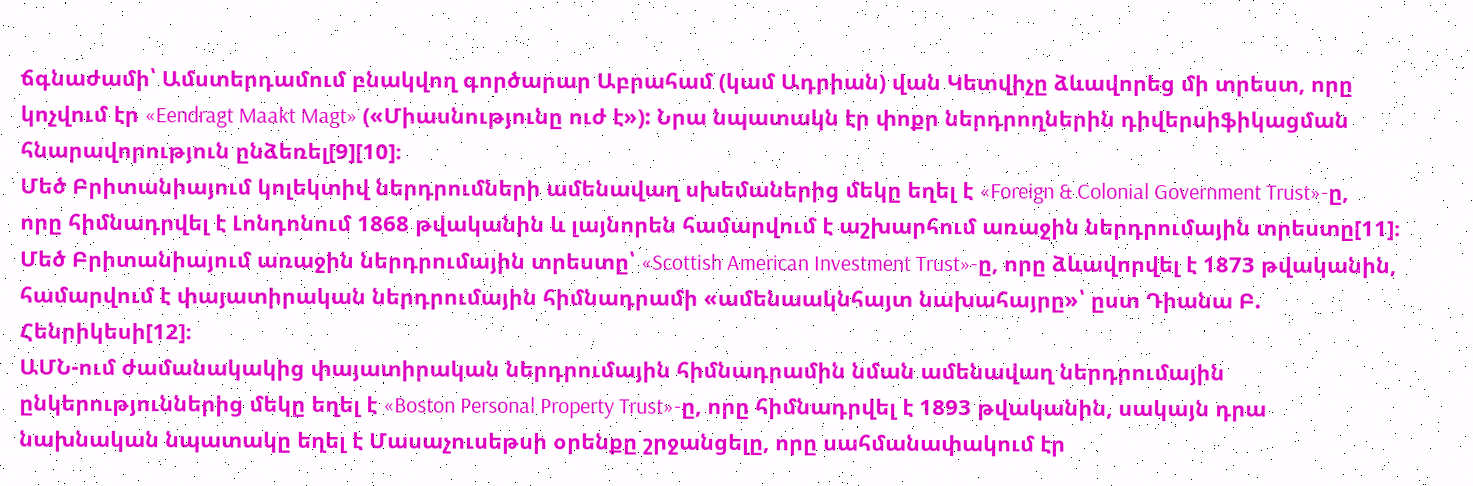ճգնաժամի՝ Ամստերդամում բնակվող գործարար Աբրահամ (կամ Ադրիան) վան Կետվիչը ձևավորեց մի տրեստ, որը կոչվում էր «Eendragt Maakt Magt» («Միասնությունը ուժ է»): Նրա նպատակն էր փոքր ներդրողներին դիվերսիֆիկացման հնարավորություն ընձեռել[9][10]։
Մեծ Բրիտանիայում կոլեկտիվ ներդրումների ամենավաղ սխեմաներից մեկը եղել է «Foreign & Colonial Government Trust»-ը, որը հիմնադրվել է Լոնդոնում 1868 թվականին և լայնորեն համարվում է աշխարհում առաջին ներդրումային տրեստը[11]։
Մեծ Բրիտանիայում առաջին ներդրումային տրեստը՝ «Scottish American Investment Trust»-ը, որը ձևավորվել է 1873 թվականին, համարվում է փայատիրական ներդրումային հիմնադրամի «ամենաակնհայտ նախահայրը»՝ ըստ Դիանա Բ. Հենրիկեսի[12]։
ԱՄՆ-ում ժամանակակից փայատիրական ներդրումային հիմնադրամին նման ամենավաղ ներդրումային ընկերություններից մեկը եղել է «Boston Personal Property Trust»-ը, որը հիմնադրվել է 1893 թվականին, սակայն դրա նախնական նպատակը եղել է Մասաչուսեթսի օրենքը շրջանցելը, որը սահմանափակում էր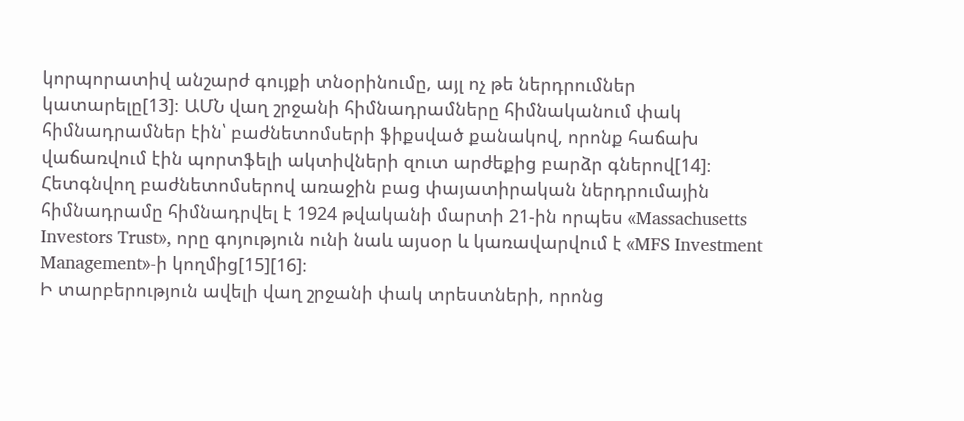կորպորատիվ անշարժ գույքի տնօրինումը, այլ ոչ թե ներդրումներ կատարելը[13]։ ԱՄՆ վաղ շրջանի հիմնադրամները հիմնականում փակ հիմնադրամներ էին՝ բաժնետոմսերի ֆիքսված քանակով, որոնք հաճախ վաճառվում էին պորտֆելի ակտիվների զուտ արժեքից բարձր գներով[14]։ Հետգնվող բաժնետոմսերով առաջին բաց փայատիրական ներդրումային հիմնադրամը հիմնադրվել է 1924 թվականի մարտի 21-ին որպես «Massachusetts Investors Trust», որը գոյություն ունի նաև այսօր և կառավարվում է «MFS Investment Management»-ի կողմից[15][16]։
Ի տարբերություն ավելի վաղ շրջանի փակ տրեստների, որոնց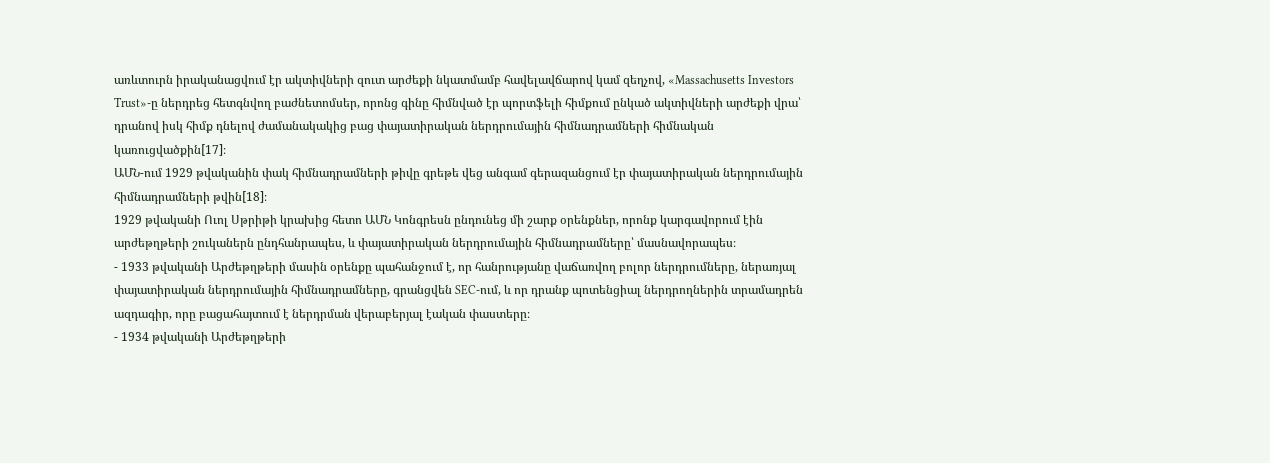առևտուրն իրականացվում էր ակտիվների զուտ արժեքի նկատմամբ հավելավճարով կամ զեղչով, «Massachusetts Investors Trust»-ը ներդրեց հետգնվող բաժնետոմսեր, որոնց գինը հիմնված էր պորտֆելի հիմքում ընկած ակտիվների արժեքի վրա՝ դրանով իսկ հիմք դնելով ժամանակակից բաց փայատիրական ներդրումային հիմնադրամների հիմնական կառուցվածքին[17]։
ԱՄՆ-ում 1929 թվականին փակ հիմնադրամների թիվը գրեթե վեց անգամ գերազանցում էր փայատիրական ներդրումային հիմնադրամների թվին[18]։
1929 թվականի Ուոլ Սթրիթի կրախից հետո ԱՄՆ Կոնգրեսն ընդունեց մի շարք օրենքներ, որոնք կարգավորում էին արժեթղթերի շուկաներն ընդհանրապես, և փայատիրական ներդրումային հիմնադրամները՝ մասնավորապես։
- 1933 թվականի Արժեթղթերի մասին օրենքը պահանջում է, որ հանրությանը վաճառվող բոլոր ներդրումները, ներառյալ փայատիրական ներդրումային հիմնադրամները, գրանցվեն SEC-ում, և որ դրանք պոտենցիալ ներդրողներին տրամադրեն ազդագիր, որը բացահայտում է ներդրման վերաբերյալ էական փաստերը։
- 1934 թվականի Արժեթղթերի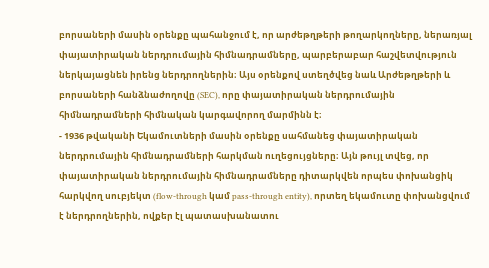բորսաների մասին օրենքը պահանջում է, որ արժեթղթերի թողարկողները, ներառյալ փայատիրական ներդրումային հիմնադրամները, պարբերաբար հաշվետվություն ներկայացնեն իրենց ներդրողներին։ Այս օրենքով ստեղծվեց նաև Արժեթղթերի և բորսաների հանձնաժողովը (SEC), որը փայատիրական ներդրումային հիմնադրամների հիմնական կարգավորող մարմինն է։
- 1936 թվականի Եկամուտների մասին օրենքը սահմանեց փայատիրական ներդրումային հիմնադրամների հարկման ուղեցույցները։ Այն թույլ տվեց, որ փայատիրական ներդրումային հիմնադրամները դիտարկվեն որպես փոխանցիկ հարկվող սուբյեկտ (flow-through կամ pass-through entity), որտեղ եկամուտը փոխանցվում է ներդրողներին, ովքեր էլ պատասխանատու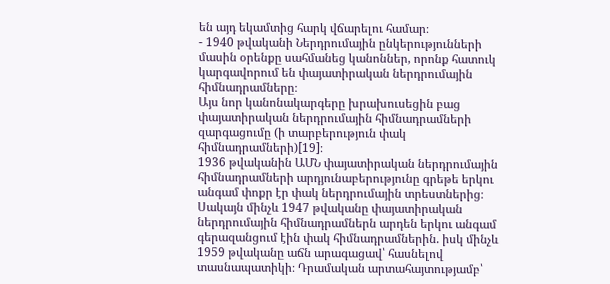են այդ եկամտից հարկ վճարելու համար։
- 1940 թվականի Ներդրումային ընկերությունների մասին օրենքը սահմանեց կանոններ, որոնք հատուկ կարգավորում են փայատիրական ներդրումային հիմնադրամները։
Այս նոր կանոնակարգերը խրախուսեցին բաց փայատիրական ներդրումային հիմնադրամների զարգացումը (ի տարբերություն փակ հիմնադրամների)[19]։
1936 թվականին ԱՄՆ փայատիրական ներդրումային հիմնադրամների արդյունաբերությունը գրեթե երկու անգամ փոքր էր փակ ներդրումային տրեստներից։ Սակայն մինչև 1947 թվականը փայատիրական ներդրումային հիմնադրամներն արդեն երկու անգամ գերազանցում էին փակ հիմնադրամներին. իսկ մինչև 1959 թվականը աճն արագացավ՝ հասնելով տասնապատիկի։ Դրամական արտահայտությամբ՝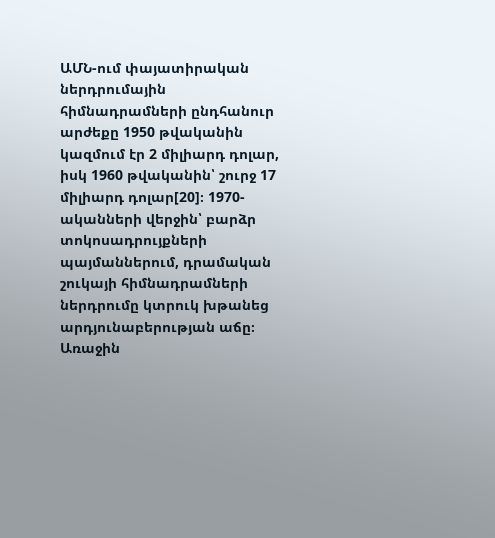ԱՄՆ-ում փայատիրական ներդրումային հիմնադրամների ընդհանուր արժեքը 1950 թվականին կազմում էր 2 միլիարդ դոլար, իսկ 1960 թվականին՝ շուրջ 17 միլիարդ դոլար[20]։ 1970-ականների վերջին՝ բարձր տոկոսադրույքների պայմաններում, դրամական շուկայի հիմնադրամների ներդրումը կտրուկ խթանեց արդյունաբերության աճը։
Առաջին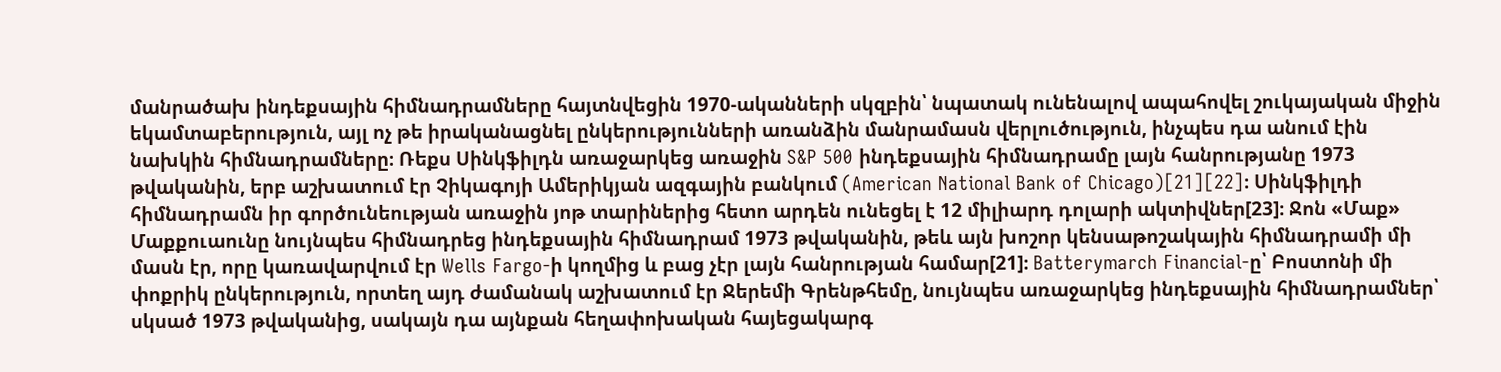մանրածախ ինդեքսային հիմնադրամները հայտնվեցին 1970-ականների սկզբին՝ նպատակ ունենալով ապահովել շուկայական միջին եկամտաբերություն, այլ ոչ թե իրականացնել ընկերությունների առանձին մանրամասն վերլուծություն, ինչպես դա անում էին նախկին հիմնադրամները։ Ռեքս Սինկֆիլդն առաջարկեց առաջին S&P 500 ինդեքսային հիմնադրամը լայն հանրությանը 1973 թվականին, երբ աշխատում էր Չիկագոյի Ամերիկյան ազգային բանկում (American National Bank of Chicago)[21][22]։ Սինկֆիլդի հիմնադրամն իր գործունեության առաջին յոթ տարիներից հետո արդեն ունեցել է 12 միլիարդ դոլարի ակտիվներ[23]։ Ջոն «Մաք» Մաքքուաունը նույնպես հիմնադրեց ինդեքսային հիմնադրամ 1973 թվականին, թեև այն խոշոր կենսաթոշակային հիմնադրամի մի մասն էր, որը կառավարվում էր Wells Fargo-ի կողմից և բաց չէր լայն հանրության համար[21]։ Batterymarch Financial-ը՝ Բոստոնի մի փոքրիկ ընկերություն, որտեղ այդ ժամանակ աշխատում էր Ջերեմի Գրենթհեմը, նույնպես առաջարկեց ինդեքսային հիմնադրամներ՝ սկսած 1973 թվականից, սակայն դա այնքան հեղափոխական հայեցակարգ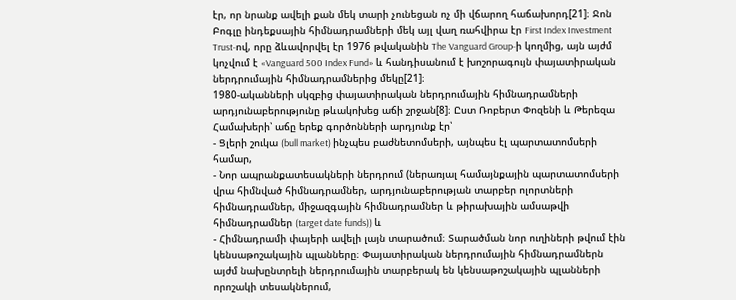էր, որ նրանք ավելի քան մեկ տարի չունեցան ոչ մի վճարող հաճախորդ[21]։ Ջոն Բոգլը ինդեքսային հիմնադրամների մեկ այլ վաղ ռահվիրա էր First Index Investment Trust-ով, որը ձևավորվել էր 1976 թվականին The Vanguard Group-ի կողմից, այն այժմ կոչվում է «Vanguard 500 Index Fund» և հանդիսանում է խոշորագույն փայատիրական ներդրումային հիմնադրամներից մեկը[21]։
1980-ականների սկզբից փայատիրական ներդրումային հիմնադրամների արդյունաբերությունը թևակոխեց աճի շրջան[8]։ Ըստ Ռոբերտ Փոզենի և Թերեզա Համախերի՝ աճը երեք գործոնների արդյունք էր՝
- Ցլերի շուկա (bull market) ինչպես բաժնետոմսերի, այնպես էլ պարտատոմսերի համար,
- Նոր ապրանքատեսակների ներդրում (ներառյալ համայնքային պարտատոմսերի վրա հիմնված հիմնադրամներ, արդյունաբերության տարբեր ոլորտների հիմնադրամներ, միջազգային հիմնադրամներ և թիրախային ամսաթվի հիմնադրամներ (target date funds)) և
- Հիմնադրամի փայերի ավելի լայն տարածում։ Տարածման նոր ուղիների թվում էին կենսաթոշակային պլանները։ Փայատիրական ներդրումային հիմնադրամներն այժմ նախընտրելի ներդրումային տարբերակ են կենսաթոշակային պլանների որոշակի տեսակներում,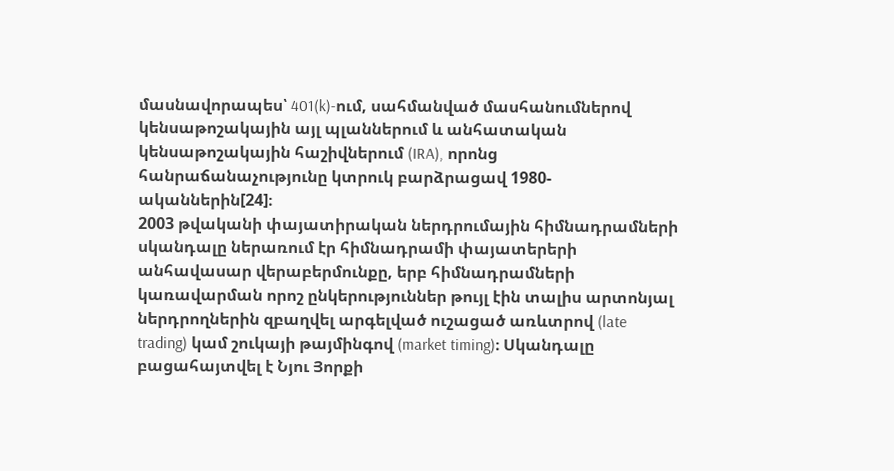մասնավորապես՝ 401(k)-ում, սահմանված մասհանումներով կենսաթոշակային այլ պլաններում և անհատական կենսաթոշակային հաշիվներում (IRA), որոնց հանրաճանաչությունը կտրուկ բարձրացավ 1980-ականներին[24]։
2003 թվականի փայատիրական ներդրումային հիմնադրամների սկանդալը ներառում էր հիմնադրամի փայատերերի անհավասար վերաբերմունքը, երբ հիմնադրամների կառավարման որոշ ընկերություններ թույլ էին տալիս արտոնյալ ներդրողներին զբաղվել արգելված ուշացած առևտրով (late trading) կամ շուկայի թայմինգով (market timing)։ Սկանդալը բացահայտվել է Նյու Յորքի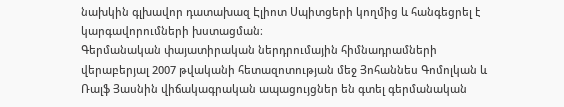նախկին գլխավոր դատախազ Էլիոտ Սպիտցերի կողմից և հանգեցրել է կարգավորումների խստացման։
Գերմանական փայատիրական ներդրումային հիմնադրամների վերաբերյալ 2007 թվականի հետազոտության մեջ Յոհաննես Գոմոլկան և Ռալֆ Յասնին վիճակագրական ապացույցներ են գտել գերմանական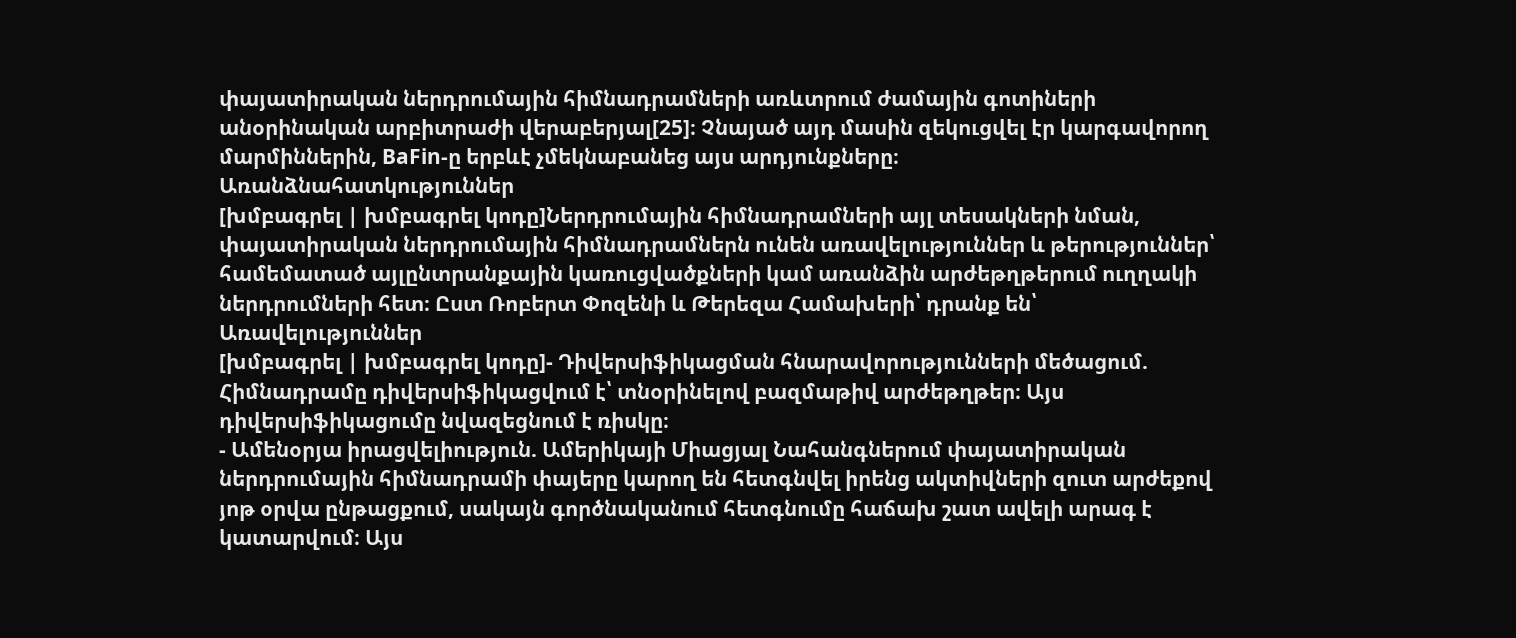փայատիրական ներդրումային հիմնադրամների առևտրում ժամային գոտիների անօրինական արբիտրաժի վերաբերյալ[25]։ Չնայած այդ մասին զեկուցվել էր կարգավորող մարմիններին, BaFin-ը երբևէ չմեկնաբանեց այս արդյունքները։
Առանձնահատկություններ
[խմբագրել | խմբագրել կոդը]Ներդրումային հիմնադրամների այլ տեսակների նման, փայատիրական ներդրումային հիմնադրամներն ունեն առավելություններ և թերություններ՝ համեմատած այլընտրանքային կառուցվածքների կամ առանձին արժեթղթերում ուղղակի ներդրումների հետ։ Ըստ Ռոբերտ Փոզենի և Թերեզա Համախերի՝ դրանք են՝
Առավելություններ
[խմբագրել | խմբագրել կոդը]- Դիվերսիֆիկացման հնարավորությունների մեծացում. Հիմնադրամը դիվերսիֆիկացվում է՝ տնօրինելով բազմաթիվ արժեթղթեր։ Այս դիվերսիֆիկացումը նվազեցնում է ռիսկը։
- Ամենօրյա իրացվելիություն. Ամերիկայի Միացյալ Նահանգներում փայատիրական ներդրումային հիմնադրամի փայերը կարող են հետգնվել իրենց ակտիվների զուտ արժեքով յոթ օրվա ընթացքում, սակայն գործնականում հետգնումը հաճախ շատ ավելի արագ է կատարվում։ Այս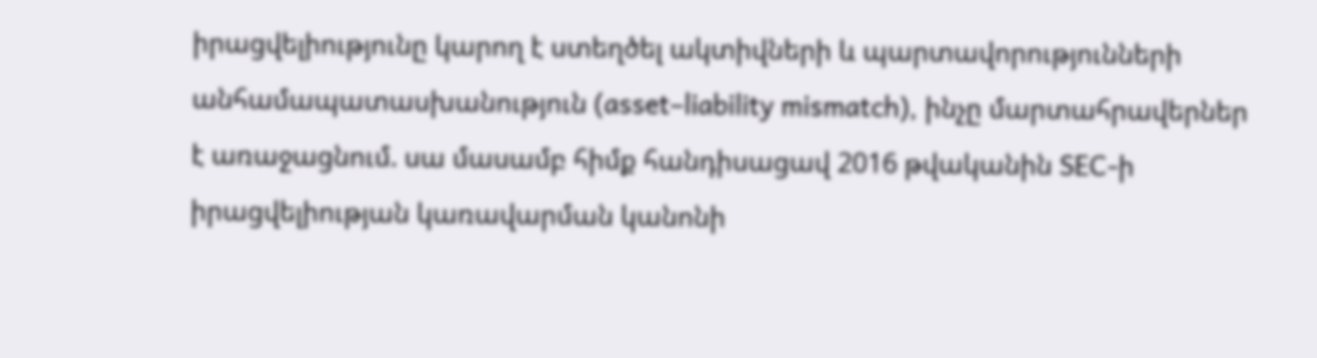իրացվելիությունը կարող է ստեղծել ակտիվների և պարտավորությունների անհամապատասխանություն (asset–liability mismatch), ինչը մարտահրավերներ է առաջացնում. սա մասամբ հիմք հանդիսացավ 2016 թվականին SEC-ի իրացվելիության կառավարման կանոնի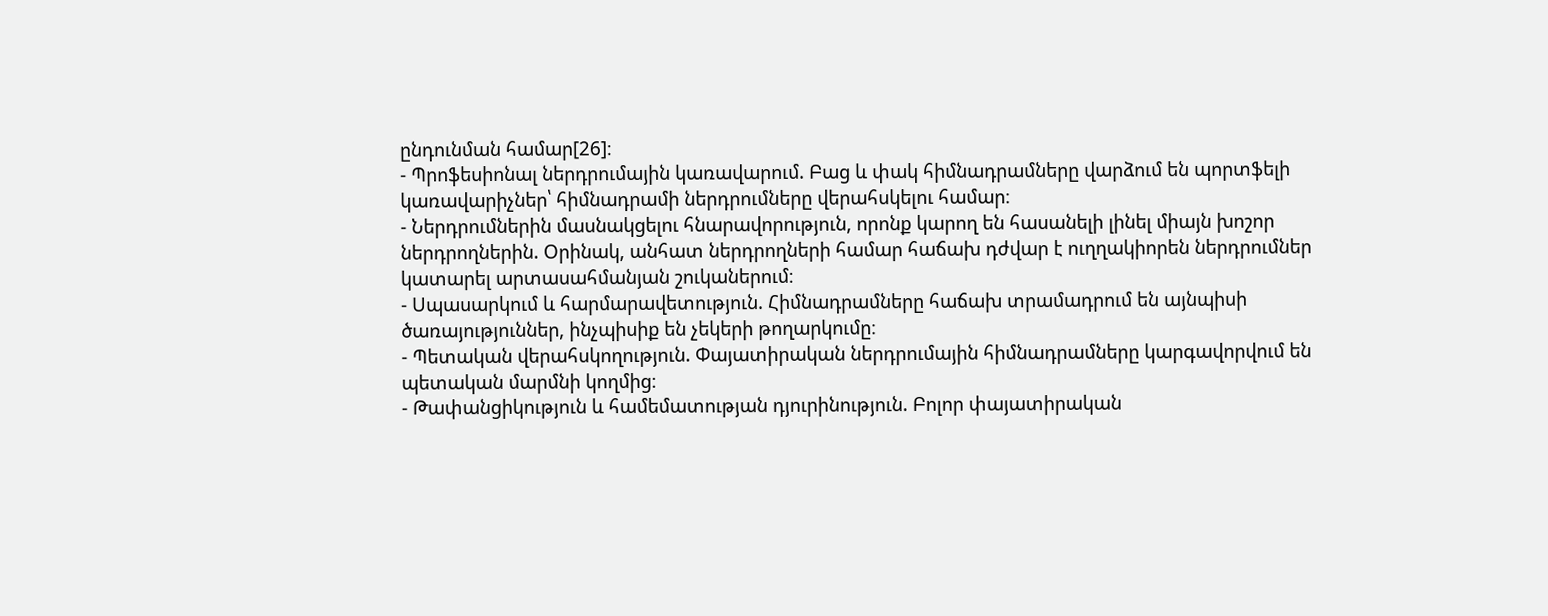ընդունման համար[26]։
- Պրոֆեսիոնալ ներդրումային կառավարում. Բաց և փակ հիմնադրամները վարձում են պորտֆելի կառավարիչներ՝ հիմնադրամի ներդրումները վերահսկելու համար։
- Ներդրումներին մասնակցելու հնարավորություն, որոնք կարող են հասանելի լինել միայն խոշոր ներդրողներին. Օրինակ, անհատ ներդրողների համար հաճախ դժվար է ուղղակիորեն ներդրումներ կատարել արտասահմանյան շուկաներում։
- Սպասարկում և հարմարավետություն. Հիմնադրամները հաճախ տրամադրում են այնպիսի ծառայություններ, ինչպիսիք են չեկերի թողարկումը։
- Պետական վերահսկողություն. Փայատիրական ներդրումային հիմնադրամները կարգավորվում են պետական մարմնի կողմից։
- Թափանցիկություն և համեմատության դյուրինություն. Բոլոր փայատիրական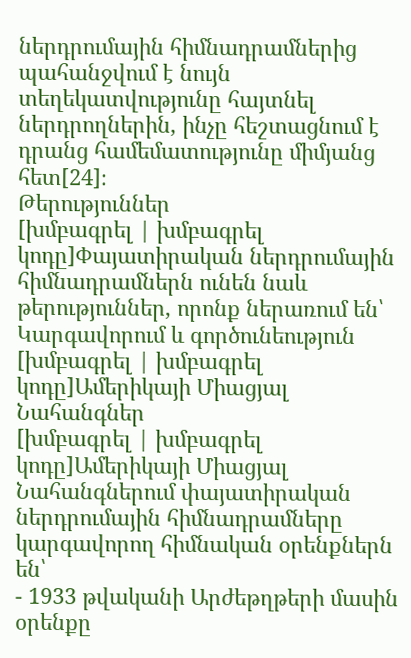ներդրումային հիմնադրամներից պահանջվում է նույն տեղեկատվությունը հայտնել ներդրողներին, ինչը հեշտացնում է դրանց համեմատությունը միմյանց հետ[24]։
Թերություններ
[խմբագրել | խմբագրել կոդը]Փայատիրական ներդրումային հիմնադրամներն ունեն նաև թերություններ, որոնք ներառում են՝
Կարգավորում և գործունեություն
[խմբագրել | խմբագրել կոդը]Ամերիկայի Միացյալ Նահանգներ
[խմբագրել | խմբագրել կոդը]Ամերիկայի Միացյալ Նահանգներում փայատիրական ներդրումային հիմնադրամները կարգավորող հիմնական օրենքներն են՝
- 1933 թվականի Արժեթղթերի մասին օրենքը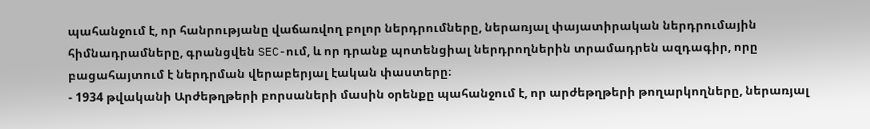պահանջում է, որ հանրությանը վաճառվող բոլոր ներդրումները, ներառյալ փայատիրական ներդրումային հիմնադրամները, գրանցվեն SEC-ում, և որ դրանք պոտենցիալ ներդրողներին տրամադրեն ազդագիր, որը բացահայտում է ներդրման վերաբերյալ էական փաստերը։
- 1934 թվականի Արժեթղթերի բորսաների մասին օրենքը պահանջում է, որ արժեթղթերի թողարկողները, ներառյալ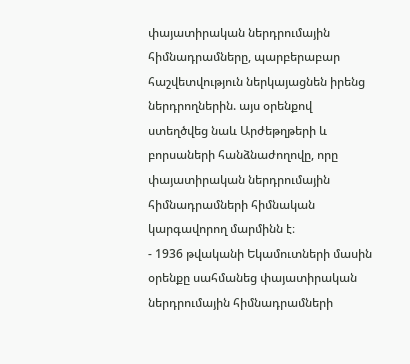փայատիրական ներդրումային հիմնադրամները, պարբերաբար հաշվետվություն ներկայացնեն իրենց ներդրողներին. այս օրենքով ստեղծվեց նաև Արժեթղթերի և բորսաների հանձնաժողովը, որը փայատիրական ներդրումային հիմնադրամների հիմնական կարգավորող մարմինն է։
- 1936 թվականի Եկամուտների մասին օրենքը սահմանեց փայատիրական ներդրումային հիմնադրամների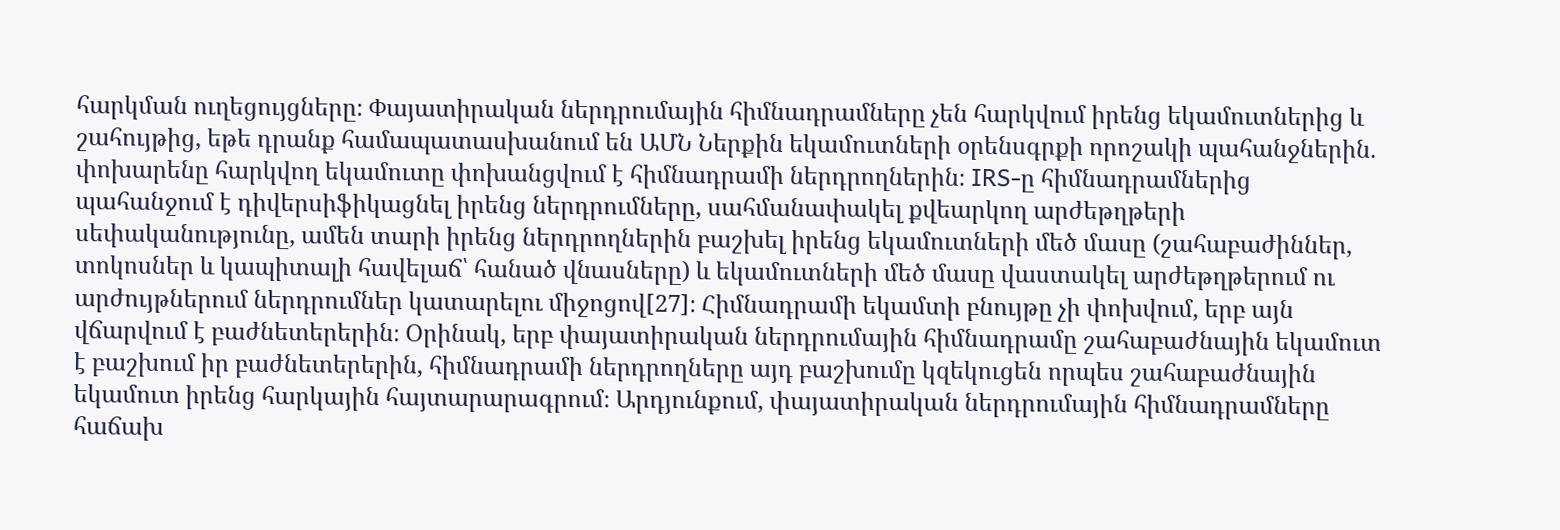հարկման ուղեցույցները։ Փայատիրական ներդրումային հիմնադրամները չեն հարկվում իրենց եկամուտներից և շահույթից, եթե դրանք համապատասխանում են ԱՄՆ Ներքին եկամուտների օրենսգրքի որոշակի պահանջներին. փոխարենը հարկվող եկամուտը փոխանցվում է հիմնադրամի ներդրողներին։ IRS-ը հիմնադրամներից պահանջում է դիվերսիֆիկացնել իրենց ներդրումները, սահմանափակել քվեարկող արժեթղթերի սեփականությունը, ամեն տարի իրենց ներդրողներին բաշխել իրենց եկամուտների մեծ մասը (շահաբաժիններ, տոկոսներ և կապիտալի հավելաճ՝ հանած վնասները) և եկամուտների մեծ մասը վաստակել արժեթղթերում ու արժույթներում ներդրումներ կատարելու միջոցով[27]։ Հիմնադրամի եկամտի բնույթը չի փոխվում, երբ այն վճարվում է բաժնետերերին։ Օրինակ, երբ փայատիրական ներդրումային հիմնադրամը շահաբաժնային եկամուտ է բաշխում իր բաժնետերերին, հիմնադրամի ներդրողները այդ բաշխումը կզեկուցեն որպես շահաբաժնային եկամուտ իրենց հարկային հայտարարագրում։ Արդյունքում, փայատիրական ներդրումային հիմնադրամները հաճախ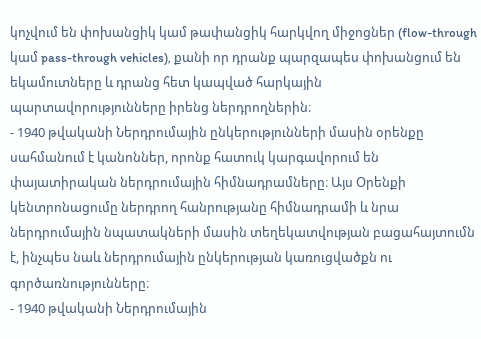կոչվում են փոխանցիկ կամ թափանցիկ հարկվող միջոցներ (flow-through կամ pass-through vehicles), քանի որ դրանք պարզապես փոխանցում են եկամուտները և դրանց հետ կապված հարկային պարտավորությունները իրենց ներդրողներին։
- 1940 թվականի Ներդրումային ընկերությունների մասին օրենքը սահմանում է կանոններ, որոնք հատուկ կարգավորում են փայատիրական ներդրումային հիմնադրամները։ Այս Օրենքի կենտրոնացումը ներդրող հանրությանը հիմնադրամի և նրա ներդրումային նպատակների մասին տեղեկատվության բացահայտումն է, ինչպես նաև ներդրումային ընկերության կառուցվածքն ու գործառնությունները։
- 1940 թվականի Ներդրումային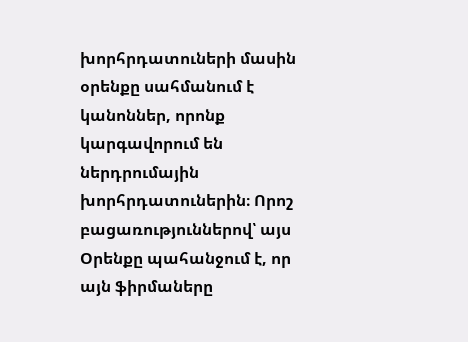խորհրդատուների մասին օրենքը սահմանում է կանոններ, որոնք կարգավորում են ներդրումային խորհրդատուներին։ Որոշ բացառություններով՝ այս Օրենքը պահանջում է, որ այն ֆիրմաները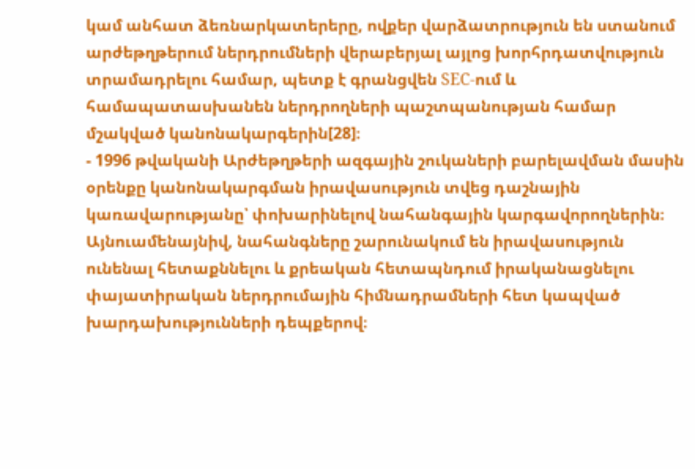կամ անհատ ձեռնարկատերերը, ովքեր վարձատրություն են ստանում արժեթղթերում ներդրումների վերաբերյալ այլոց խորհրդատվություն տրամադրելու համար, պետք է գրանցվեն SEC-ում և համապատասխանեն ներդրողների պաշտպանության համար մշակված կանոնակարգերին[28]։
- 1996 թվականի Արժեթղթերի ազգային շուկաների բարելավման մասին օրենքը կանոնակարգման իրավասություն տվեց դաշնային կառավարությանը՝ փոխարինելով նահանգային կարգավորողներին։ Այնուամենայնիվ, նահանգները շարունակում են իրավասություն ունենալ հետաքննելու և քրեական հետապնդում իրականացնելու փայատիրական ներդրումային հիմնադրամների հետ կապված խարդախությունների դեպքերով։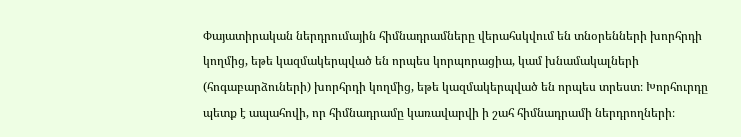Փայատիրական ներդրումային հիմնադրամները վերահսկվում են տնօրենների խորհրդի կողմից, եթե կազմակերպված են որպես կորպորացիա, կամ խնամակալների (հոգաբարձուների) խորհրդի կողմից, եթե կազմակերպված են որպես տրեստ։ Խորհուրդը պետք է ապահովի, որ հիմնադրամը կառավարվի ի շահ հիմնադրամի ներդրողների։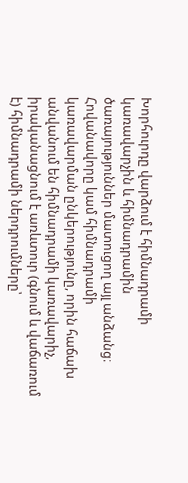Խորհուրդը վարձում է հիմնադրամի կառավարչին և հիմնադրամին ծառայություններ մատուցող այլ անձանց։
Հովանավորը կամ հիմնադրամի կառավարման ընկերությունը, որին հաճախ անվանում են հիմնադրամի կառավարիչ, իրականացնում է առևտուր (գնում և վաճառում է) հիմնադրամի ներդրումները՝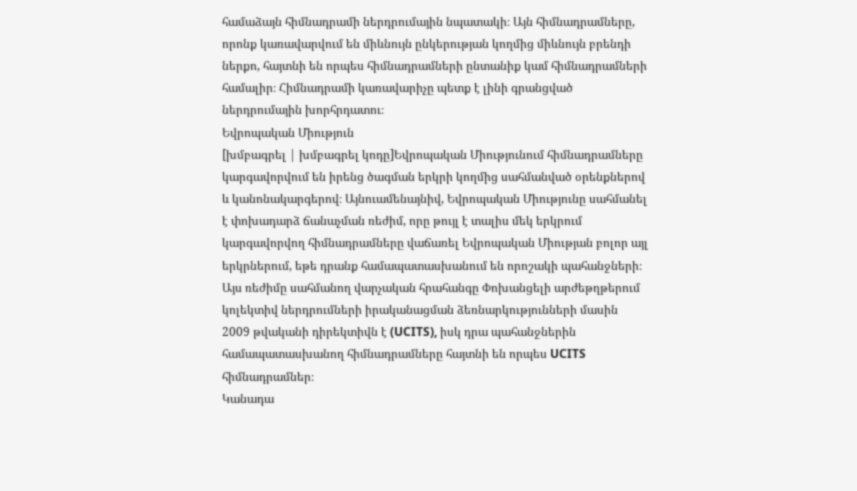համաձայն հիմնադրամի ներդրումային նպատակի։ Այն հիմնադրամները, որոնք կառավարվում են միևնույն ընկերության կողմից միևնույն բրենդի ներքո, հայտնի են որպես հիմնադրամների ընտանիք կամ հիմնադրամների համալիր։ Հիմնադրամի կառավարիչը պետք է լինի գրանցված ներդրումային խորհրդատու։
Եվրոպական Միություն
[խմբագրել | խմբագրել կոդը]Եվրոպական Միությունում հիմնադրամները կարգավորվում են իրենց ծագման երկրի կողմից սահմանված օրենքներով և կանոնակարգերով։ Այնուամենայնիվ, Եվրոպական Միությունը սահմանել է փոխադարձ ճանաչման ռեժիմ, որը թույլ է տալիս մեկ երկրում կարգավորվող հիմնադրամները վաճառել Եվրոպական Միության բոլոր այլ երկրներում, եթե դրանք համապատասխանում են որոշակի պահանջների։ Այս ռեժիմը սահմանող վարչական հրահանգը Փոխանցելի արժեթղթերում կոլեկտիվ ներդրումների իրականացման ձեռնարկությունների մասին 2009 թվականի դիրեկտիվն է (UCITS), իսկ դրա պահանջներին համապատասխանող հիմնադրամները հայտնի են որպես UCITS հիմնադրամներ։
Կանադա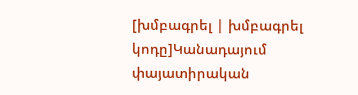[խմբագրել | խմբագրել կոդը]Կանադայում փայատիրական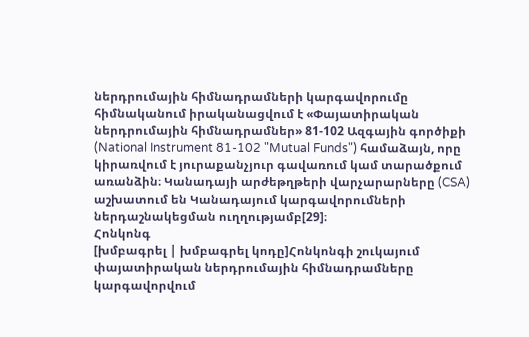ներդրումային հիմնադրամների կարգավորումը հիմնականում իրականացվում է «Փայատիրական ներդրումային հիմնադրամներ» 81-102 Ազգային գործիքի (National Instrument 81-102 "Mutual Funds") համաձայն, որը կիրառվում է յուրաքանչյուր գավառում կամ տարածքում առանձին։ Կանադայի արժեթղթերի վարչարարները (CSA) աշխատում են Կանադայում կարգավորումների ներդաշնակեցման ուղղությամբ[29]։
Հոնկոնգ
[խմբագրել | խմբագրել կոդը]Հոնկոնգի շուկայում փայատիրական ներդրումային հիմնադրամները կարգավորվում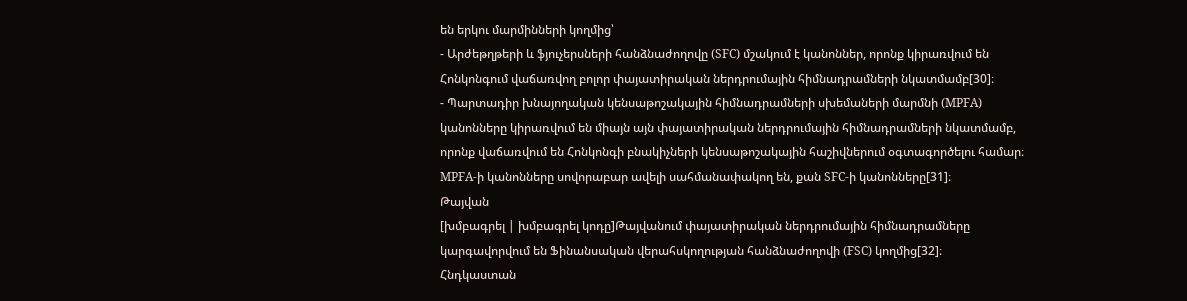են երկու մարմինների կողմից՝
- Արժեթղթերի և ֆյուչերսների հանձնաժողովը (SFC) մշակում է կանոններ, որոնք կիրառվում են Հոնկոնգում վաճառվող բոլոր փայատիրական ներդրումային հիմնադրամների նկատմամբ[30]։
- Պարտադիր խնայողական կենսաթոշակային հիմնադրամների սխեմաների մարմնի (MPFA) կանոնները կիրառվում են միայն այն փայատիրական ներդրումային հիմնադրամների նկատմամբ, որոնք վաճառվում են Հոնկոնգի բնակիչների կենսաթոշակային հաշիվներում օգտագործելու համար։ MPFA-ի կանոնները սովորաբար ավելի սահմանափակող են, քան SFC-ի կանոնները[31]։
Թայվան
[խմբագրել | խմբագրել կոդը]Թայվանում փայատիրական ներդրումային հիմնադրամները կարգավորվում են Ֆինանսական վերահսկողության հանձնաժողովի (FSC) կողմից[32]։
Հնդկաստան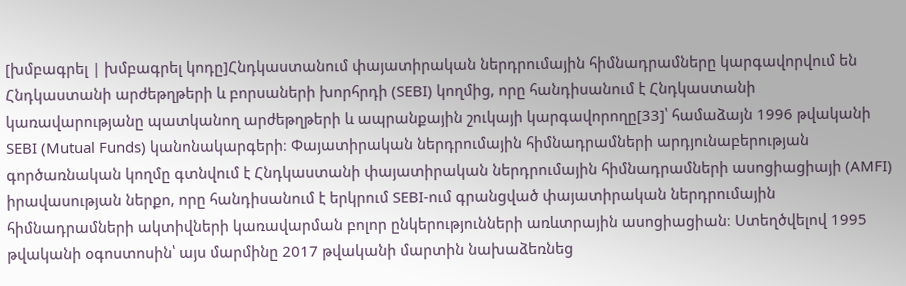[խմբագրել | խմբագրել կոդը]Հնդկաստանում փայատիրական ներդրումային հիմնադրամները կարգավորվում են Հնդկաստանի արժեթղթերի և բորսաների խորհրդի (SEBI) կողմից, որը հանդիսանում է Հնդկաստանի կառավարությանը պատկանող արժեթղթերի և ապրանքային շուկայի կարգավորողը[33]՝ համաձայն 1996 թվականի SEBI (Mutual Funds) կանոնակարգերի։ Փայատիրական ներդրումային հիմնադրամների արդյունաբերության գործառնական կողմը գտնվում է Հնդկաստանի փայատիրական ներդրումային հիմնադրամների ասոցիացիայի (AMFI) իրավասության ներքո, որը հանդիսանում է երկրում SEBI-ում գրանցված փայատիրական ներդրումային հիմնադրամների ակտիվների կառավարման բոլոր ընկերությունների առևտրային ասոցիացիան։ Ստեղծվելով 1995 թվականի օգոստոսին՝ այս մարմինը 2017 թվականի մարտին նախաձեռնեց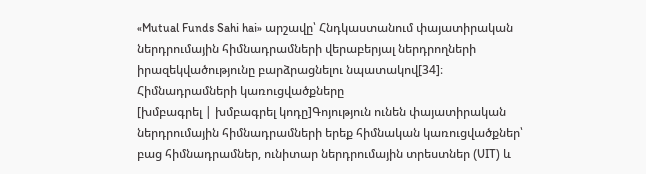«Mutual Funds Sahi hai» արշավը՝ Հնդկաստանում փայատիրական ներդրումային հիմնադրամների վերաբերյալ ներդրողների իրազեկվածությունը բարձրացնելու նպատակով[34]։
Հիմնադրամների կառուցվածքները
[խմբագրել | խմբագրել կոդը]Գոյություն ունեն փայատիրական ներդրումային հիմնադրամների երեք հիմնական կառուցվածքներ՝ բաց հիմնադրամներ, ունիտար ներդրումային տրեստներ (UIT) և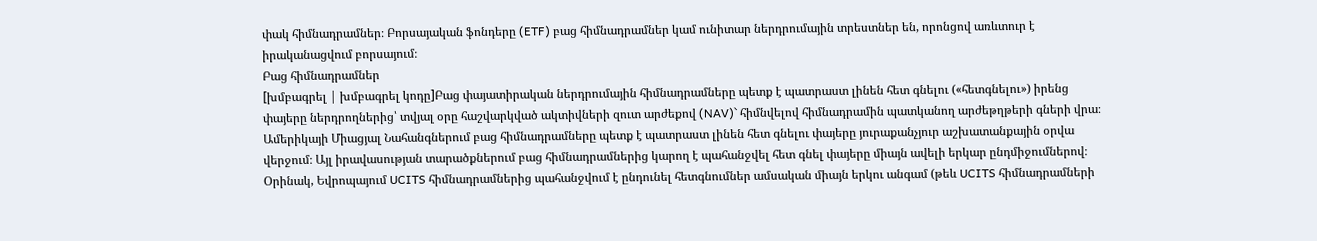փակ հիմնադրամներ։ Բորսայական ֆոնդերը (ETF) բաց հիմնադրամներ կամ ունիտար ներդրումային տրեստներ են, որոնցով առևտուր է իրականացվում բորսայում։
Բաց հիմնադրամներ
[խմբագրել | խմբագրել կոդը]Բաց փայատիրական ներդրումային հիմնադրամները պետք է պատրաստ լինեն հետ գնելու («հետգնելու») իրենց փայերը ներդրողներից՝ տվյալ օրը հաշվարկված ակտիվների զուտ արժեքով (NAV)` հիմնվելով հիմնադրամին պատկանող արժեթղթերի գների վրա։ Ամերիկայի Միացյալ Նահանգներում բաց հիմնադրամները պետք է պատրաստ լինեն հետ գնելու փայերը յուրաքանչյուր աշխատանքային օրվա վերջում։ Այլ իրավասության տարածքներում բաց հիմնադրամներից կարող է պահանջվել հետ գնել փայերը միայն ավելի երկար ընդմիջումներով։ Օրինակ, Եվրոպայում UCITS հիմնադրամներից պահանջվում է ընդունել հետգնումներ ամսական միայն երկու անգամ (թեև UCITS հիմնադրամների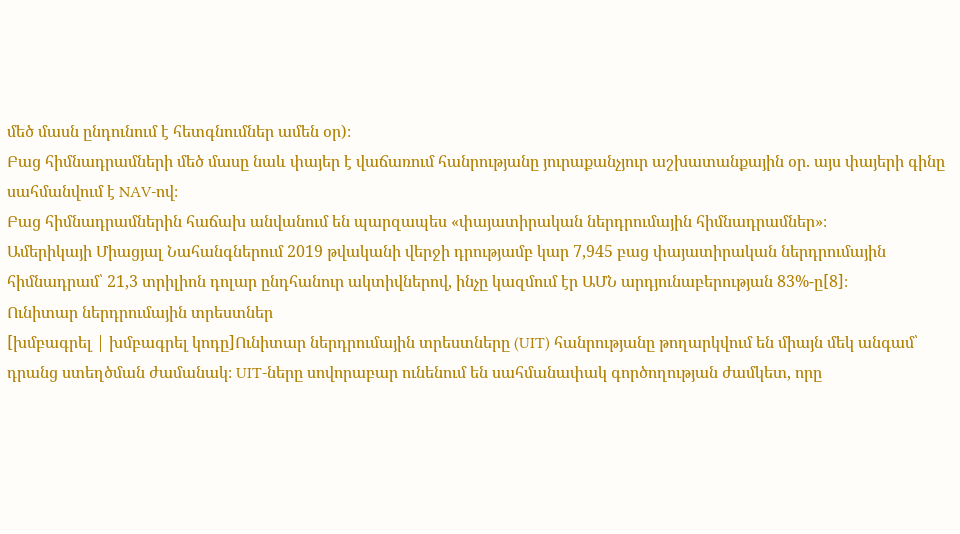մեծ մասն ընդունում է հետգնումներ ամեն օր)։
Բաց հիմնադրամների մեծ մասը նաև փայեր է վաճառում հանրությանը յուրաքանչյուր աշխատանքային օր. այս փայերի գինը սահմանվում է NAV-ով։
Բաց հիմնադրամներին հաճախ անվանում են պարզապես «փայատիրական ներդրումային հիմնադրամներ»։
Ամերիկայի Միացյալ Նահանգներում 2019 թվականի վերջի դրությամբ կար 7,945 բաց փայատիրական ներդրումային հիմնադրամ՝ 21,3 տրիլիոն դոլար ընդհանուր ակտիվներով, ինչը կազմում էր ԱՄՆ արդյունաբերության 83%-ը[8]։
Ունիտար ներդրումային տրեստներ
[խմբագրել | խմբագրել կոդը]Ունիտար ներդրումային տրեստները (UIT) հանրությանը թողարկվում են միայն մեկ անգամ՝ դրանց ստեղծման ժամանակ։ UIT-ները սովորաբար ունենում են սահմանափակ գործողության ժամկետ, որը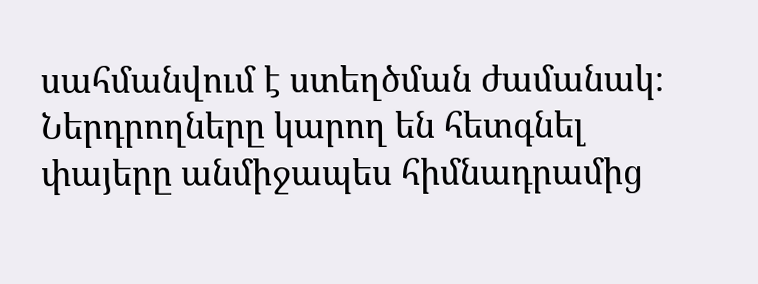սահմանվում է ստեղծման ժամանակ։ Ներդրողները կարող են հետգնել փայերը անմիջապես հիմնադրամից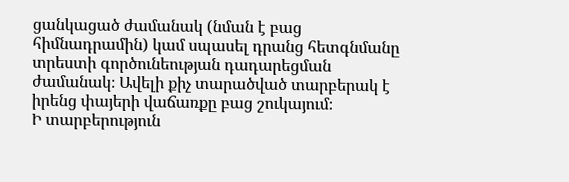ցանկացած ժամանակ (նման է բաց հիմնադրամին) կամ սպասել դրանց հետգնմանը տրեստի գործունեության դադարեցման ժամանակ։ Ավելի քիչ տարածված տարբերակ է իրենց փայերի վաճառքը բաց շուկայում։
Ի տարբերություն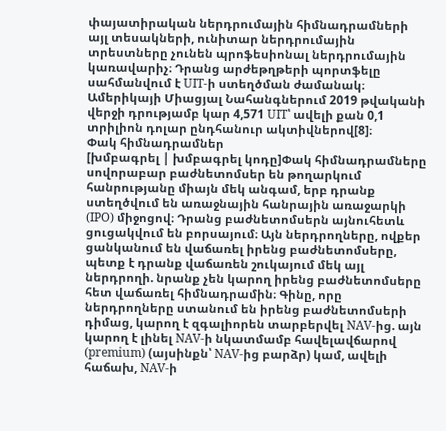փայատիրական ներդրումային հիմնադրամների այլ տեսակների, ունիտար ներդրումային տրեստները չունեն պրոֆեսիոնալ ներդրումային կառավարիչ։ Դրանց արժեթղթերի պորտֆելը սահմանվում է UIT-ի ստեղծման ժամանակ։
Ամերիկայի Միացյալ Նահանգներում 2019 թվականի վերջի դրությամբ կար 4,571 UIT՝ ավելի քան 0,1 տրիլիոն դոլար ընդհանուր ակտիվներով[8]։
Փակ հիմնադրամներ
[խմբագրել | խմբագրել կոդը]Փակ հիմնադրամները սովորաբար բաժնետոմսեր են թողարկում հանրությանը միայն մեկ անգամ, երբ դրանք ստեղծվում են առաջնային հանրային առաջարկի (IPO) միջոցով։ Դրանց բաժնետոմսերն այնուհետև ցուցակվում են բորսայում։ Այն ներդրողները, ովքեր ցանկանում են վաճառել իրենց բաժնետոմսերը, պետք է դրանք վաճառեն շուկայում մեկ այլ ներդրողի. նրանք չեն կարող իրենց բաժնետոմսերը հետ վաճառել հիմնադրամին։ Գինը, որը ներդրողները ստանում են իրենց բաժնետոմսերի դիմաց, կարող է զգալիորեն տարբերվել NAV-ից. այն կարող է լինել NAV-ի նկատմամբ հավելավճարով (premium) (այսինքն՝ NAV-ից բարձր) կամ, ավելի հաճախ, NAV-ի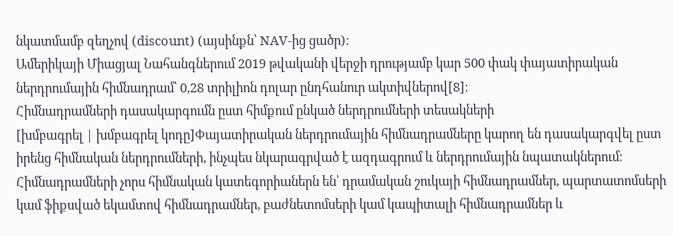նկատմամբ զեղչով (discount) (այսինքն՝ NAV-ից ցածր)։
Ամերիկայի Միացյալ Նահանգներում 2019 թվականի վերջի դրությամբ կար 500 փակ փայատիրական ներդրումային հիմնադրամ՝ 0,28 տրիլիոն դոլար ընդհանուր ակտիվներով[8]։
Հիմնադրամների դասակարգումն ըստ հիմքում ընկած ներդրումների տեսակների
[խմբագրել | խմբագրել կոդը]Փայատիրական ներդրումային հիմնադրամները կարող են դասակարգվել ըստ իրենց հիմնական ներդրումների, ինչպես նկարագրված է ազդագրում և ներդրումային նպատակներում։ Հիմնադրամների չորս հիմնական կատեգորիաներն են՝ դրամական շուկայի հիմնադրամներ, պարտատոմսերի կամ ֆիքսված եկամտով հիմնադրամներ, բաժնետոմսերի կամ կապիտալի հիմնադրամներ և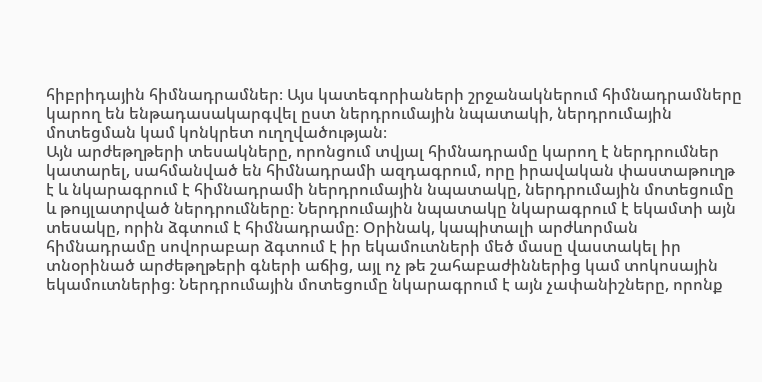հիբրիդային հիմնադրամներ։ Այս կատեգորիաների շրջանակներում հիմնադրամները կարող են ենթադասակարգվել ըստ ներդրումային նպատակի, ներդրումային մոտեցման կամ կոնկրետ ուղղվածության։
Այն արժեթղթերի տեսակները, որոնցում տվյալ հիմնադրամը կարող է ներդրումներ կատարել, սահմանված են հիմնադրամի ազդագրում, որը իրավական փաստաթուղթ է և նկարագրում է հիմնադրամի ներդրումային նպատակը, ներդրումային մոտեցումը և թույլատրված ներդրումները։ Ներդրումային նպատակը նկարագրում է եկամտի այն տեսակը, որին ձգտում է հիմնադրամը։ Օրինակ, կապիտալի արժևորման հիմնադրամը սովորաբար ձգտում է իր եկամուտների մեծ մասը վաստակել իր տնօրինած արժեթղթերի գների աճից, այլ ոչ թե շահաբաժիններից կամ տոկոսային եկամուտներից։ Ներդրումային մոտեցումը նկարագրում է այն չափանիշները, որոնք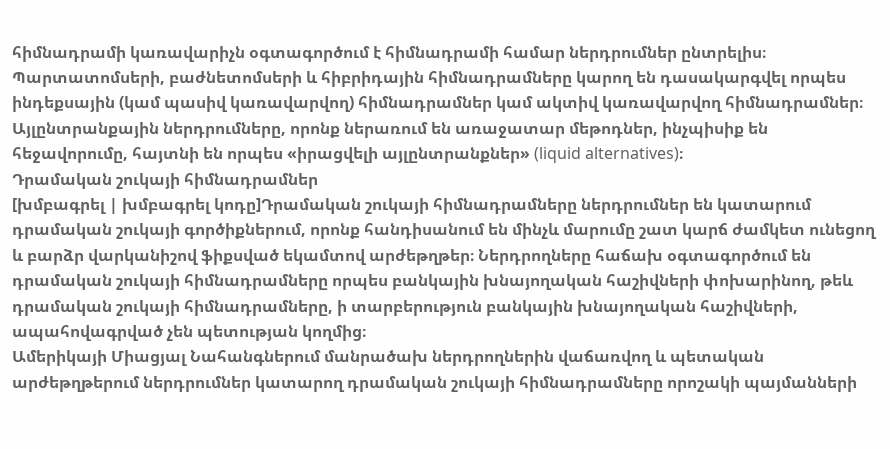հիմնադրամի կառավարիչն օգտագործում է հիմնադրամի համար ներդրումներ ընտրելիս։
Պարտատոմսերի, բաժնետոմսերի և հիբրիդային հիմնադրամները կարող են դասակարգվել որպես ինդեքսային (կամ պասիվ կառավարվող) հիմնադրամներ կամ ակտիվ կառավարվող հիմնադրամներ։
Այլընտրանքային ներդրումները, որոնք ներառում են առաջատար մեթոդներ, ինչպիսիք են հեջավորումը, հայտնի են որպես «իրացվելի այլընտրանքներ» (liquid alternatives)։
Դրամական շուկայի հիմնադրամներ
[խմբագրել | խմբագրել կոդը]Դրամական շուկայի հիմնադրամները ներդրումներ են կատարում դրամական շուկայի գործիքներում, որոնք հանդիսանում են մինչև մարումը շատ կարճ ժամկետ ունեցող և բարձր վարկանիշով ֆիքսված եկամտով արժեթղթեր։ Ներդրողները հաճախ օգտագործում են դրամական շուկայի հիմնադրամները որպես բանկային խնայողական հաշիվների փոխարինող, թեև դրամական շուկայի հիմնադրամները, ի տարբերություն բանկային խնայողական հաշիվների, ապահովագրված չեն պետության կողմից։
Ամերիկայի Միացյալ Նահանգներում մանրածախ ներդրողներին վաճառվող և պետական արժեթղթերում ներդրումներ կատարող դրամական շուկայի հիմնադրամները որոշակի պայմանների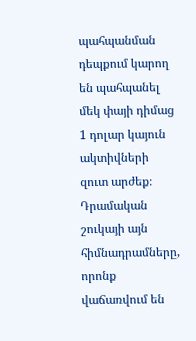պահպանման դեպքում կարող են պահպանել մեկ փայի դիմաց 1 դոլար կայուն ակտիվների զուտ արժեք։ Դրամական շուկայի այն հիմնադրամները, որոնք վաճառվում են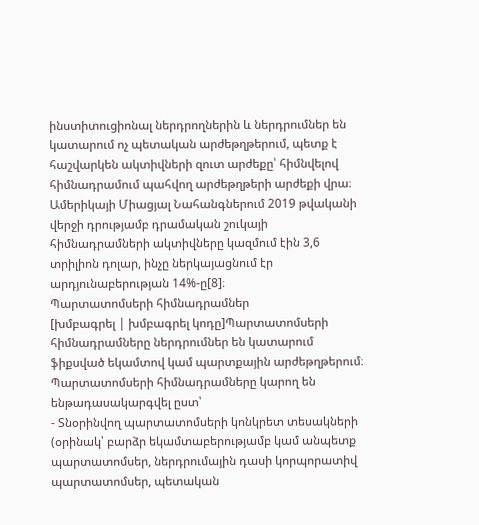ինստիտուցիոնալ ներդրողներին և ներդրումներ են կատարում ոչ պետական արժեթղթերում, պետք է հաշվարկեն ակտիվների զուտ արժեքը՝ հիմնվելով հիմնադրամում պահվող արժեթղթերի արժեքի վրա։
Ամերիկայի Միացյալ Նահանգներում 2019 թվականի վերջի դրությամբ դրամական շուկայի հիմնադրամների ակտիվները կազմում էին 3,6 տրիլիոն դոլար, ինչը ներկայացնում էր արդյունաբերության 14%-ը[8]։
Պարտատոմսերի հիմնադրամներ
[խմբագրել | խմբագրել կոդը]Պարտատոմսերի հիմնադրամները ներդրումներ են կատարում ֆիքսված եկամտով կամ պարտքային արժեթղթերում։ Պարտատոմսերի հիմնադրամները կարող են ենթադասակարգվել ըստ՝
- Տնօրինվող պարտատոմսերի կոնկրետ տեսակների (օրինակ՝ բարձր եկամտաբերությամբ կամ անպետք պարտատոմսեր, ներդրումային դասի կորպորատիվ պարտատոմսեր, պետական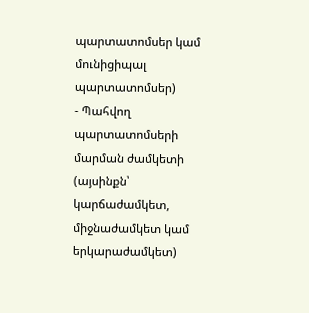պարտատոմսեր կամ մունիցիպալ պարտատոմսեր)
- Պահվող պարտատոմսերի մարման ժամկետի (այսինքն՝ կարճաժամկետ, միջնաժամկետ կամ երկարաժամկետ)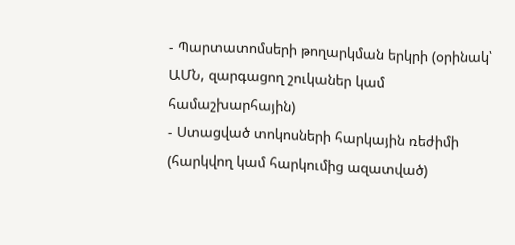- Պարտատոմսերի թողարկման երկրի (օրինակ՝ ԱՄՆ, զարգացող շուկաներ կամ համաշխարհային)
- Ստացված տոկոսների հարկային ռեժիմի (հարկվող կամ հարկումից ազատված)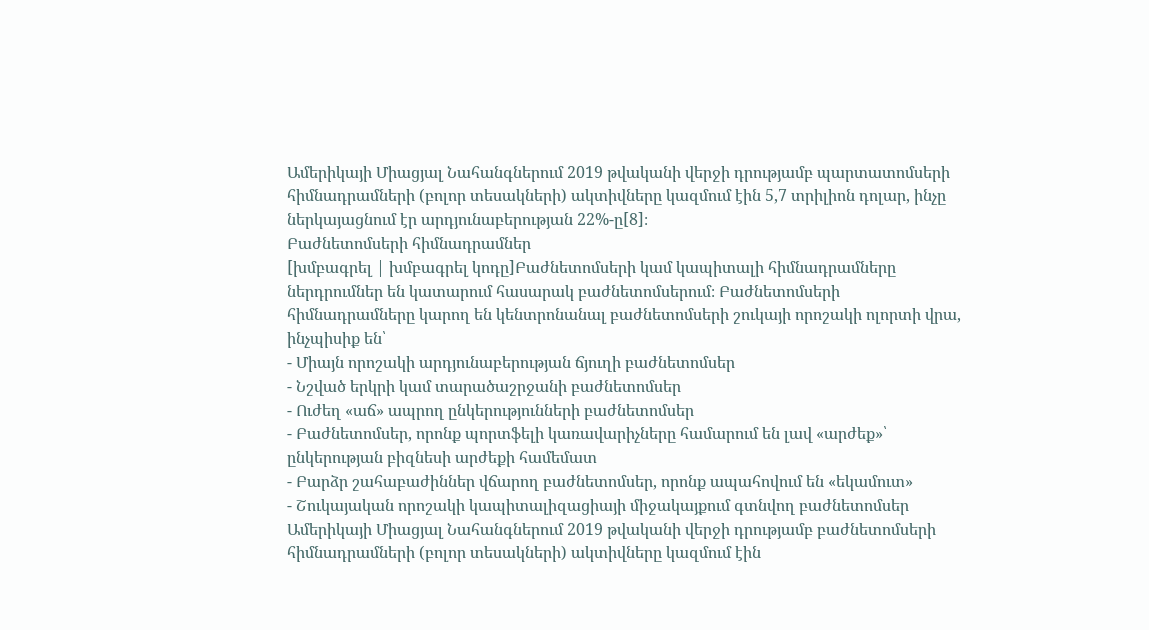Ամերիկայի Միացյալ Նահանգներում 2019 թվականի վերջի դրությամբ պարտատոմսերի հիմնադրամների (բոլոր տեսակների) ակտիվները կազմում էին 5,7 տրիլիոն դոլար, ինչը ներկայացնում էր արդյունաբերության 22%-ը[8]։
Բաժնետոմսերի հիմնադրամներ
[խմբագրել | խմբագրել կոդը]Բաժնետոմսերի կամ կապիտալի հիմնադրամները ներդրումներ են կատարում հասարակ բաժնետոմսերում։ Բաժնետոմսերի հիմնադրամները կարող են կենտրոնանալ բաժնետոմսերի շուկայի որոշակի ոլորտի վրա, ինչպիսիք են՝
- Միայն որոշակի արդյունաբերության ճյուղի բաժնետոմսեր
- Նշված երկրի կամ տարածաշրջանի բաժնետոմսեր
- Ուժեղ «աճ» ապրող ընկերությունների բաժնետոմսեր
- Բաժնետոմսեր, որոնք պորտֆելի կառավարիչները համարում են լավ «արժեք»՝ ընկերության բիզնեսի արժեքի համեմատ
- Բարձր շահաբաժիններ վճարող բաժնետոմսեր, որոնք ապահովում են «եկամուտ»
- Շուկայական որոշակի կապիտալիզացիայի միջակայքում գտնվող բաժնետոմսեր
Ամերիկայի Միացյալ Նահանգներում 2019 թվականի վերջի դրությամբ բաժնետոմսերի հիմնադրամների (բոլոր տեսակների) ակտիվները կազմում էին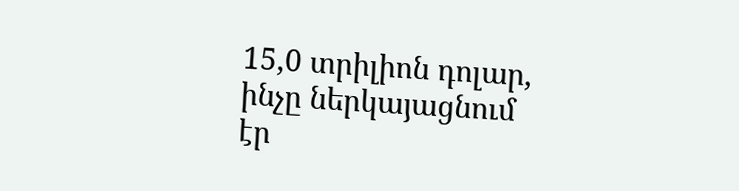15,0 տրիլիոն դոլար, ինչը ներկայացնում էր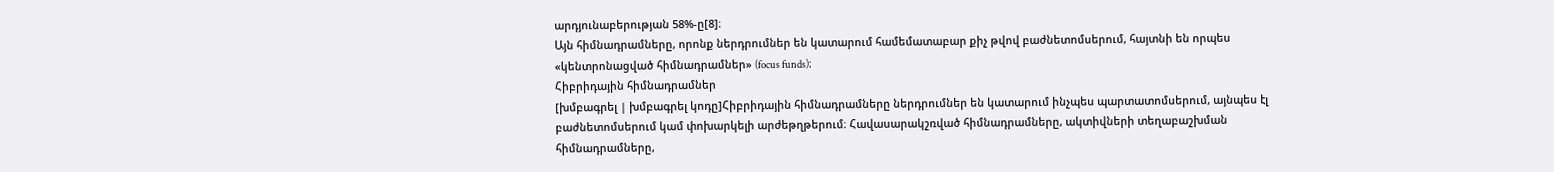արդյունաբերության 58%-ը[8]։
Այն հիմնադրամները, որոնք ներդրումներ են կատարում համեմատաբար քիչ թվով բաժնետոմսերում, հայտնի են որպես «կենտրոնացված հիմնադրամներ» (focus funds)։
Հիբրիդային հիմնադրամներ
[խմբագրել | խմբագրել կոդը]Հիբրիդային հիմնադրամները ներդրումներ են կատարում ինչպես պարտատոմսերում, այնպես էլ բաժնետոմսերում կամ փոխարկելի արժեթղթերում։ Հավասարակշռված հիմնադրամները, ակտիվների տեղաբաշխման հիմնադրամները,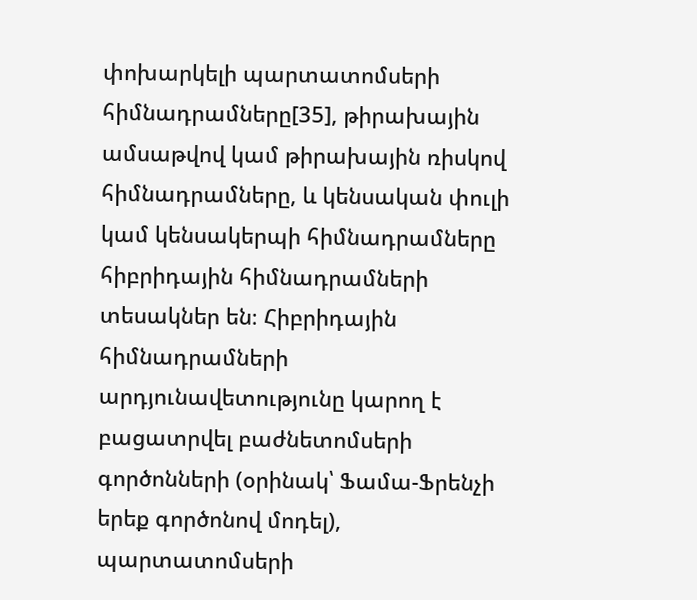փոխարկելի պարտատոմսերի հիմնադրամները[35], թիրախային ամսաթվով կամ թիրախային ռիսկով հիմնադրամները, և կենսական փուլի կամ կենսակերպի հիմնադրամները հիբրիդային հիմնադրամների տեսակներ են։ Հիբրիդային հիմնադրամների արդյունավետությունը կարող է բացատրվել բաժնետոմսերի գործոնների (օրինակ՝ Ֆամա-Ֆրենչի երեք գործոնով մոդել), պարտատոմսերի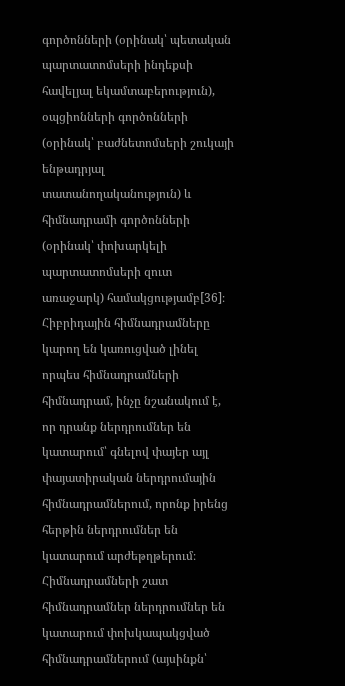գործոնների (օրինակ՝ պետական պարտատոմսերի ինդեքսի հավելյալ եկամտաբերություն), օպցիոնների գործոնների (օրինակ՝ բաժնետոմսերի շուկայի ենթադրյալ տատանողականություն) և հիմնադրամի գործոնների (օրինակ՝ փոխարկելի պարտատոմսերի զուտ առաջարկ) համակցությամբ[36]։
Հիբրիդային հիմնադրամները կարող են կառուցված լինել որպես հիմնադրամների հիմնադրամ, ինչը նշանակում է, որ դրանք ներդրումներ են կատարում՝ գնելով փայեր այլ փայատիրական ներդրումային հիմնադրամներում, որոնք իրենց հերթին ներդրումներ են կատարում արժեթղթերում։ Հիմնադրամների շատ հիմնադրամներ ներդրումներ են կատարում փոխկապակցված հիմնադրամներում (այսինքն՝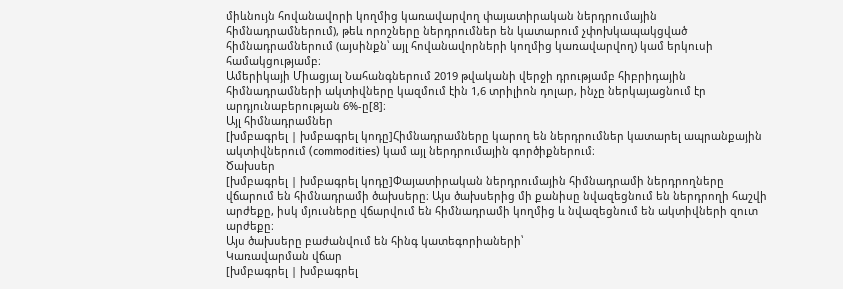միևնույն հովանավորի կողմից կառավարվող փայատիրական ներդրումային հիմնադրամներում), թեև որոշները ներդրումներ են կատարում չփոխկապակցված հիմնադրամներում (այսինքն՝ այլ հովանավորների կողմից կառավարվող) կամ երկուսի համակցությամբ։
Ամերիկայի Միացյալ Նահանգներում 2019 թվականի վերջի դրությամբ հիբրիդային հիմնադրամների ակտիվները կազմում էին 1,6 տրիլիոն դոլար, ինչը ներկայացնում էր արդյունաբերության 6%-ը[8]։
Այլ հիմնադրամներ
[խմբագրել | խմբագրել կոդը]Հիմնադրամները կարող են ներդրումներ կատարել ապրանքային ակտիվներում (commodities) կամ այլ ներդրումային գործիքներում։
Ծախսեր
[խմբագրել | խմբագրել կոդը]Փայատիրական ներդրումային հիմնադրամի ներդրողները վճարում են հիմնադրամի ծախսերը։ Այս ծախսերից մի քանիսը նվազեցնում են ներդրողի հաշվի արժեքը, իսկ մյուսները վճարվում են հիմնադրամի կողմից և նվազեցնում են ակտիվների զուտ արժեքը։
Այս ծախսերը բաժանվում են հինգ կատեգորիաների՝
Կառավարման վճար
[խմբագրել | խմբագրել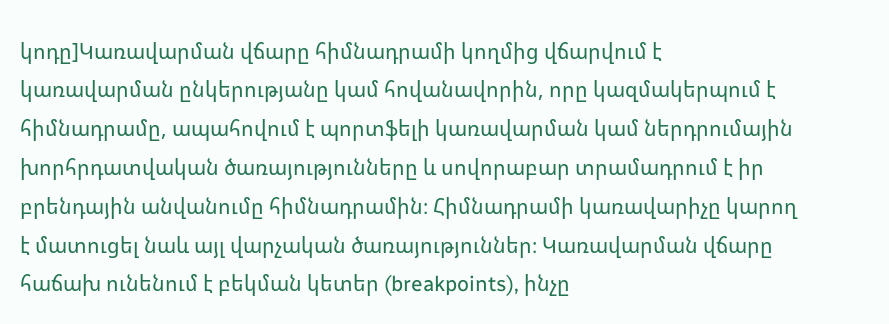կոդը]Կառավարման վճարը հիմնադրամի կողմից վճարվում է կառավարման ընկերությանը կամ հովանավորին, որը կազմակերպում է հիմնադրամը, ապահովում է պորտֆելի կառավարման կամ ներդրումային խորհրդատվական ծառայությունները և սովորաբար տրամադրում է իր բրենդային անվանումը հիմնադրամին։ Հիմնադրամի կառավարիչը կարող է մատուցել նաև այլ վարչական ծառայություններ։ Կառավարման վճարը հաճախ ունենում է բեկման կետեր (breakpoints), ինչը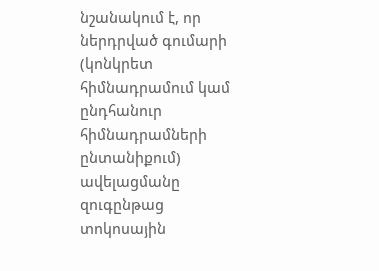նշանակում է, որ ներդրված գումարի (կոնկրետ հիմնադրամում կամ ընդհանուր հիմնադրամների ընտանիքում) ավելացմանը զուգընթաց տոկոսային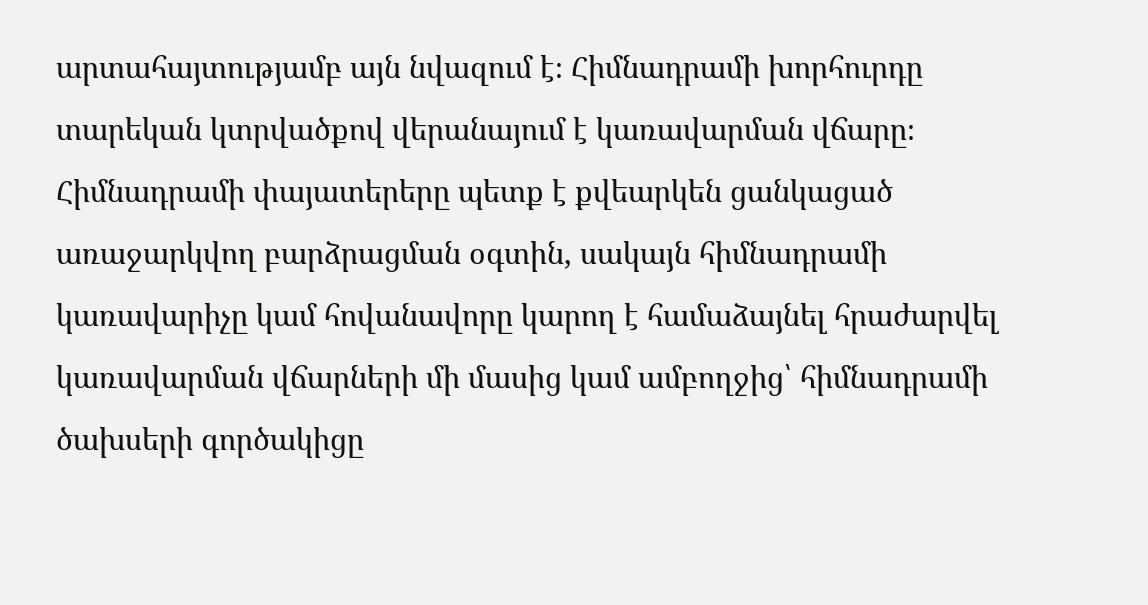արտահայտությամբ այն նվազում է։ Հիմնադրամի խորհուրդը տարեկան կտրվածքով վերանայում է կառավարման վճարը։ Հիմնադրամի փայատերերը պետք է քվեարկեն ցանկացած առաջարկվող բարձրացման օգտին, սակայն հիմնադրամի կառավարիչը կամ հովանավորը կարող է համաձայնել հրաժարվել կառավարման վճարների մի մասից կամ ամբողջից՝ հիմնադրամի ծախսերի գործակիցը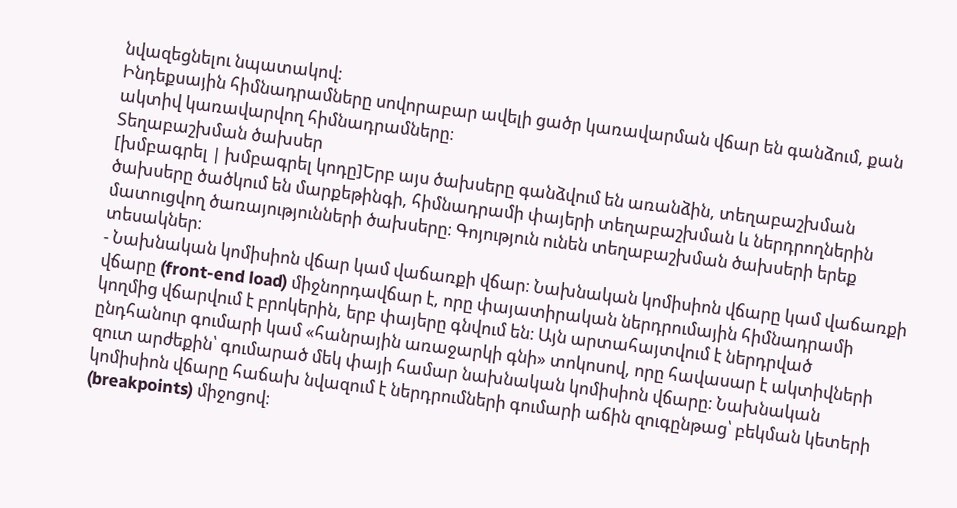նվազեցնելու նպատակով։
Ինդեքսային հիմնադրամները սովորաբար ավելի ցածր կառավարման վճար են գանձում, քան ակտիվ կառավարվող հիմնադրամները։
Տեղաբաշխման ծախսեր
[խմբագրել | խմբագրել կոդը]Երբ այս ծախսերը գանձվում են առանձին, տեղաբաշխման ծախսերը ծածկում են մարքեթինգի, հիմնադրամի փայերի տեղաբաշխման և ներդրողներին մատուցվող ծառայությունների ծախսերը։ Գոյություն ունեն տեղաբաշխման ծախսերի երեք տեսակներ։
- Նախնական կոմիսիոն վճար կամ վաճառքի վճար։ Նախնական կոմիսիոն վճարը կամ վաճառքի վճարը (front-end load) միջնորդավճար է, որը փայատիրական ներդրումային հիմնադրամի կողմից վճարվում է բրոկերին, երբ փայերը գնվում են։ Այն արտահայտվում է ներդրված ընդհանուր գումարի կամ «հանրային առաջարկի գնի» տոկոսով, որը հավասար է ակտիվների զուտ արժեքին՝ գումարած մեկ փայի համար նախնական կոմիսիոն վճարը։ Նախնական կոմիսիոն վճարը հաճախ նվազում է ներդրումների գումարի աճին զուգընթաց՝ բեկման կետերի (breakpoints) միջոցով։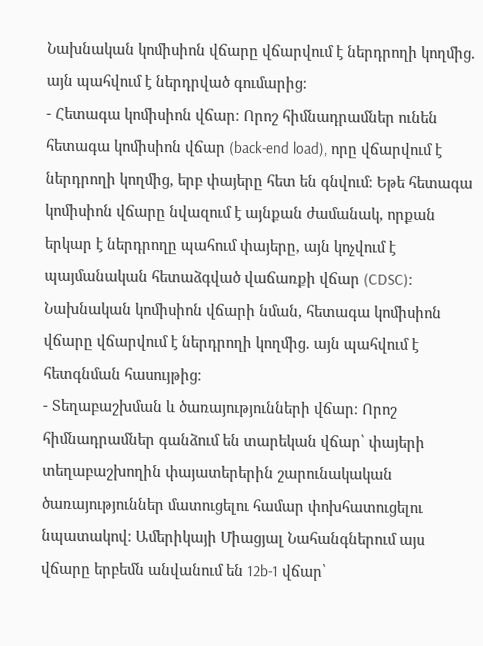Նախնական կոմիսիոն վճարը վճարվում է ներդրողի կողմից. այն պահվում է ներդրված գումարից։
- Հետագա կոմիսիոն վճար։ Որոշ հիմնադրամներ ունեն հետագա կոմիսիոն վճար (back-end load), որը վճարվում է ներդրողի կողմից, երբ փայերը հետ են գնվում։ Եթե հետագա կոմիսիոն վճարը նվազում է այնքան ժամանակ, որքան երկար է ներդրողը պահում փայերը, այն կոչվում է պայմանական հետաձգված վաճառքի վճար (CDSC)։ Նախնական կոմիսիոն վճարի նման, հետագա կոմիսիոն վճարը վճարվում է ներդրողի կողմից. այն պահվում է հետգնման հասույթից։
- Տեղաբաշխման և ծառայությունների վճար։ Որոշ հիմնադրամներ գանձում են տարեկան վճար՝ փայերի տեղաբաշխողին փայատերերին շարունակական ծառայություններ մատուցելու համար փոխհատուցելու նպատակով։ Ամերիկայի Միացյալ Նահանգներում այս վճարը երբեմն անվանում են 12b-1 վճար՝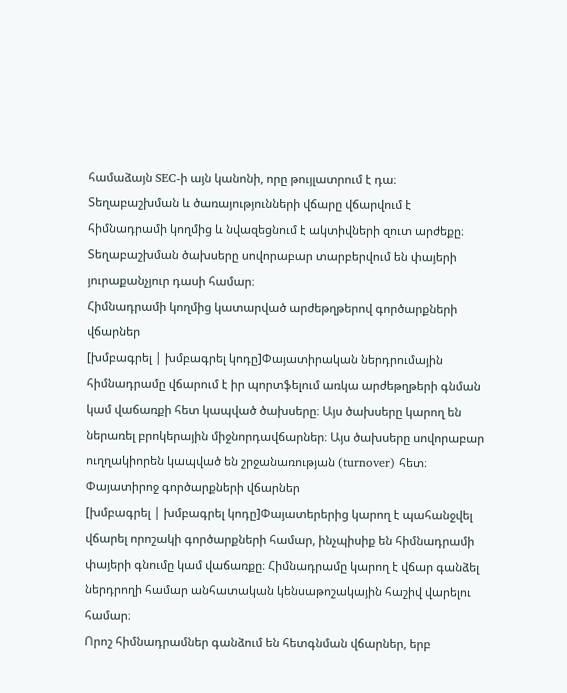համաձայն SEC-ի այն կանոնի, որը թույլատրում է դա։ Տեղաբաշխման և ծառայությունների վճարը վճարվում է հիմնադրամի կողմից և նվազեցնում է ակտիվների զուտ արժեքը։
Տեղաբաշխման ծախսերը սովորաբար տարբերվում են փայերի յուրաքանչյուր դասի համար։
Հիմնադրամի կողմից կատարված արժեթղթերով գործարքների վճարներ
[խմբագրել | խմբագրել կոդը]Փայատիրական ներդրումային հիմնադրամը վճարում է իր պորտֆելում առկա արժեթղթերի գնման կամ վաճառքի հետ կապված ծախսերը։ Այս ծախսերը կարող են ներառել բրոկերային միջնորդավճարներ։ Այս ծախսերը սովորաբար ուղղակիորեն կապված են շրջանառության (turnover) հետ։
Փայատիրոջ գործարքների վճարներ
[խմբագրել | խմբագրել կոդը]Փայատերերից կարող է պահանջվել վճարել որոշակի գործարքների համար, ինչպիսիք են հիմնադրամի փայերի գնումը կամ վաճառքը։ Հիմնադրամը կարող է վճար գանձել ներդրողի համար անհատական կենսաթոշակային հաշիվ վարելու համար։
Որոշ հիմնադրամներ գանձում են հետգնման վճարներ, երբ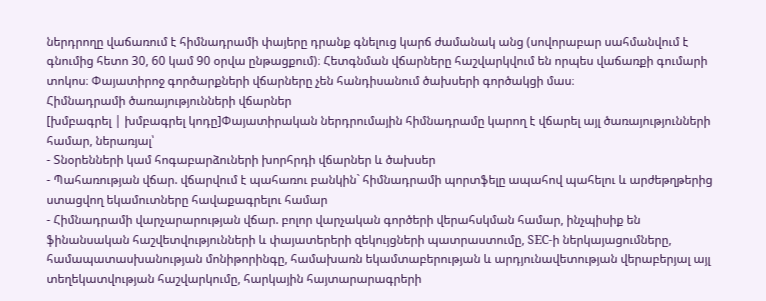ներդրողը վաճառում է հիմնադրամի փայերը դրանք գնելուց կարճ ժամանակ անց (սովորաբար սահմանվում է գնումից հետո 30, 60 կամ 90 օրվա ընթացքում)։ Հետգնման վճարները հաշվարկվում են որպես վաճառքի գումարի տոկոս։ Փայատիրոջ գործարքների վճարները չեն հանդիսանում ծախսերի գործակցի մաս։
Հիմնադրամի ծառայությունների վճարներ
[խմբագրել | խմբագրել կոդը]Փայատիրական ներդրումային հիմնադրամը կարող է վճարել այլ ծառայությունների համար, ներառյալ՝
- Տնօրենների կամ հոգաբարձուների խորհրդի վճարներ և ծախսեր
- Պահառության վճար. վճարվում է պահառու բանկին` հիմնադրամի պորտֆելը ապահով պահելու և արժեթղթերից ստացվող եկամուտները հավաքագրելու համար
- Հիմնադրամի վարչարարության վճար. բոլոր վարչական գործերի վերահսկման համար, ինչպիսիք են ֆինանսական հաշվետվությունների և փայատերերի զեկույցների պատրաստումը, SEC-ի ներկայացումները, համապատասխանության մոնիթորինգը, համախառն եկամտաբերության և արդյունավետության վերաբերյալ այլ տեղեկատվության հաշվարկումը, հարկային հայտարարագրերի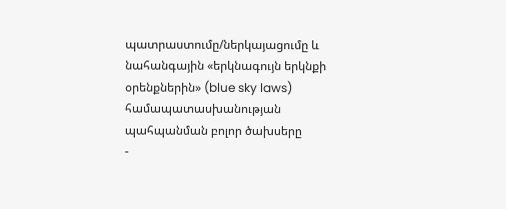պատրաստումը/ներկայացումը և նահանգային «երկնագույն երկնքի օրենքներին» (blue sky laws) համապատասխանության պահպանման բոլոր ծախսերը
-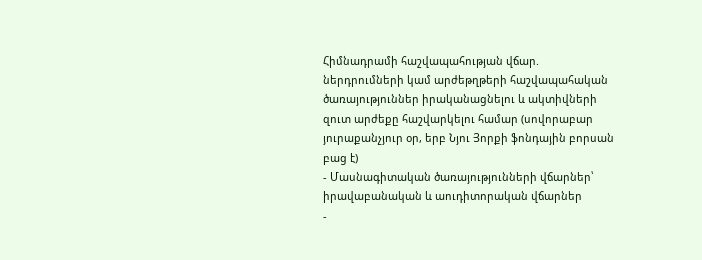Հիմնադրամի հաշվապահության վճար. ներդրումների կամ արժեթղթերի հաշվապահական ծառայություններ իրականացնելու և ակտիվների զուտ արժեքը հաշվարկելու համար (սովորաբար յուրաքանչյուր օր, երբ Նյու Յորքի ֆոնդային բորսան բաց է)
- Մասնագիտական ծառայությունների վճարներ՝ իրավաբանական և աուդիտորական վճարներ
-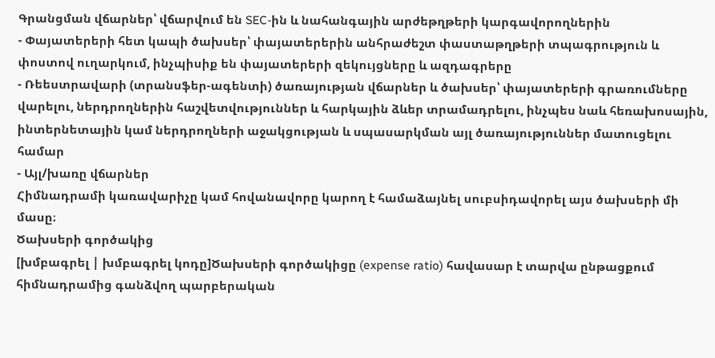Գրանցման վճարներ՝ վճարվում են SEC-ին և նահանգային արժեթղթերի կարգավորողներին
- Փայատերերի հետ կապի ծախսեր՝ փայատերերին անհրաժեշտ փաստաթղթերի տպագրություն և փոստով ուղարկում, ինչպիսիք են փայատերերի զեկույցները և ազդագրերը
- Ռեեստրավարի (տրանսֆեր-ագենտի) ծառայության վճարներ և ծախսեր՝ փայատերերի գրառումները վարելու, ներդրողներին հաշվետվություններ և հարկային ձևեր տրամադրելու, ինչպես նաև հեռախոսային, ինտերնետային կամ ներդրողների աջակցության և սպասարկման այլ ծառայություններ մատուցելու համար
- Այլ/խառը վճարներ
Հիմնադրամի կառավարիչը կամ հովանավորը կարող է համաձայնել սուբսիդավորել այս ծախսերի մի մասը։
Ծախսերի գործակից
[խմբագրել | խմբագրել կոդը]Ծախսերի գործակիցը (expense ratio) հավասար է տարվա ընթացքում հիմնադրամից գանձվող պարբերական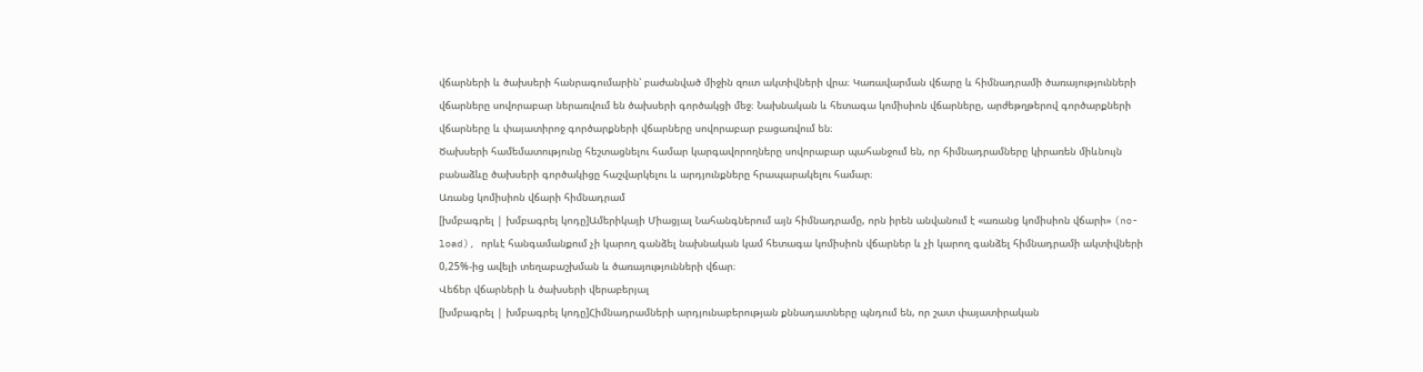վճարների և ծախսերի հանրագումարին՝ բաժանված միջին զուտ ակտիվների վրա։ Կառավարման վճարը և հիմնադրամի ծառայությունների վճարները սովորաբար ներառվում են ծախսերի գործակցի մեջ։ Նախնական և հետագա կոմիսիոն վճարները, արժեթղթերով գործարքների վճարները և փայատիրոջ գործարքների վճարները սովորաբար բացառվում են։
Ծախսերի համեմատությունը հեշտացնելու համար կարգավորողները սովորաբար պահանջում են, որ հիմնադրամները կիրառեն միևնույն բանաձևը ծախսերի գործակիցը հաշվարկելու և արդյունքները հրապարակելու համար։
Առանց կոմիսիոն վճարի հիմնադրամ
[խմբագրել | խմբագրել կոդը]Ամերիկայի Միացյալ Նահանգներում այն հիմնադրամը, որն իրեն անվանում է «առանց կոմիսիոն վճարի» (no-load), որևէ հանգամանքում չի կարող գանձել նախնական կամ հետագա կոմիսիոն վճարներ և չի կարող գանձել հիմնադրամի ակտիվների 0,25%-ից ավելի տեղաբաշխման և ծառայությունների վճար։
Վեճեր վճարների և ծախսերի վերաբերյալ
[խմբագրել | խմբագրել կոդը]Հիմնադրամների արդյունաբերության քննադատները պնդում են, որ շատ փայատիրական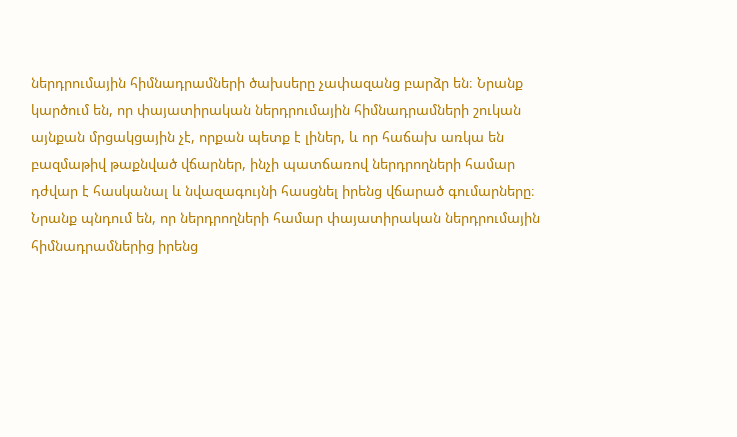ներդրումային հիմնադրամների ծախսերը չափազանց բարձր են։ Նրանք կարծում են, որ փայատիրական ներդրումային հիմնադրամների շուկան այնքան մրցակցային չէ, որքան պետք է լիներ, և որ հաճախ առկա են բազմաթիվ թաքնված վճարներ, ինչի պատճառով ներդրողների համար դժվար է հասկանալ և նվազագույնի հասցնել իրենց վճարած գումարները։ Նրանք պնդում են, որ ներդրողների համար փայատիրական ներդրումային հիմնադրամներից իրենց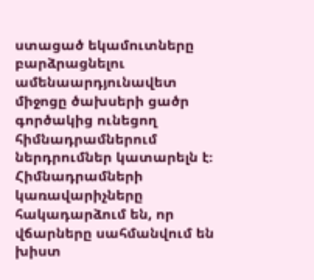ստացած եկամուտները բարձրացնելու ամենաարդյունավետ միջոցը ծախսերի ցածր գործակից ունեցող հիմնադրամներում ներդրումներ կատարելն է։
Հիմնադրամների կառավարիչները հակադարձում են, որ վճարները սահմանվում են խիստ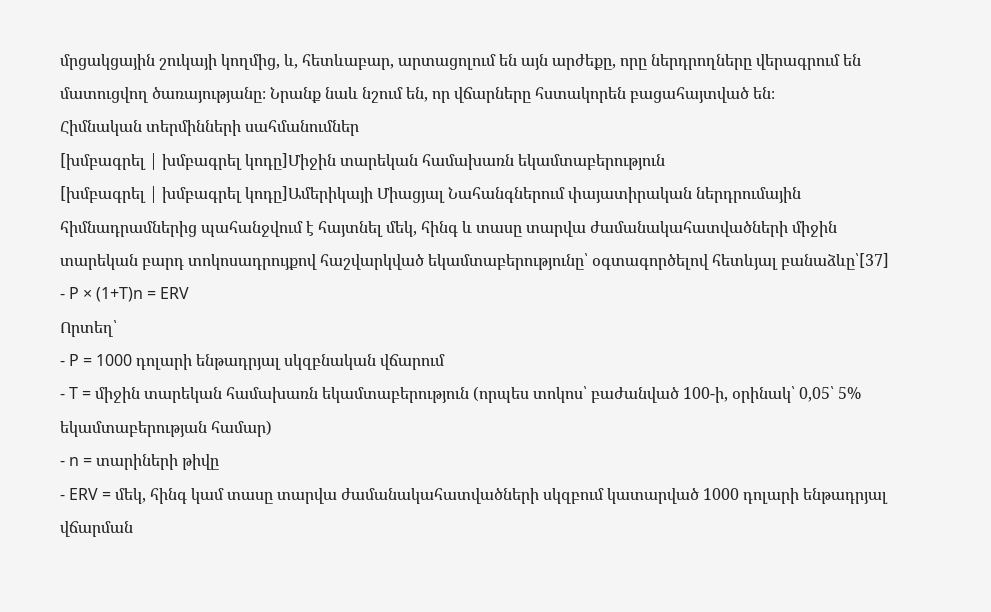մրցակցային շուկայի կողմից, և, հետևաբար, արտացոլում են այն արժեքը, որը ներդրողները վերագրում են մատուցվող ծառայությանը։ Նրանք նաև նշում են, որ վճարները հստակորեն բացահայտված են։
Հիմնական տերմինների սահմանումներ
[խմբագրել | խմբագրել կոդը]Միջին տարեկան համախառն եկամտաբերություն
[խմբագրել | խմբագրել կոդը]Ամերիկայի Միացյալ Նահանգներում փայատիրական ներդրումային հիմնադրամներից պահանջվում է հայտնել մեկ, հինգ և տասը տարվա ժամանակահատվածների միջին տարեկան բարդ տոկոսադրույքով հաշվարկված եկամտաբերությունը՝ օգտագործելով հետևյալ բանաձևը՝[37]
- P × (1+T)n = ERV
Որտեղ՝
- P = 1000 դոլարի ենթադրյալ սկզբնական վճարում
- T = միջին տարեկան համախառն եկամտաբերություն (որպես տոկոս՝ բաժանված 100-ի, օրինակ՝ 0,05՝ 5% եկամտաբերության համար)
- n = տարիների թիվը
- ERV = մեկ, հինգ կամ տասը տարվա ժամանակահատվածների սկզբում կատարված 1000 դոլարի ենթադրյալ վճարման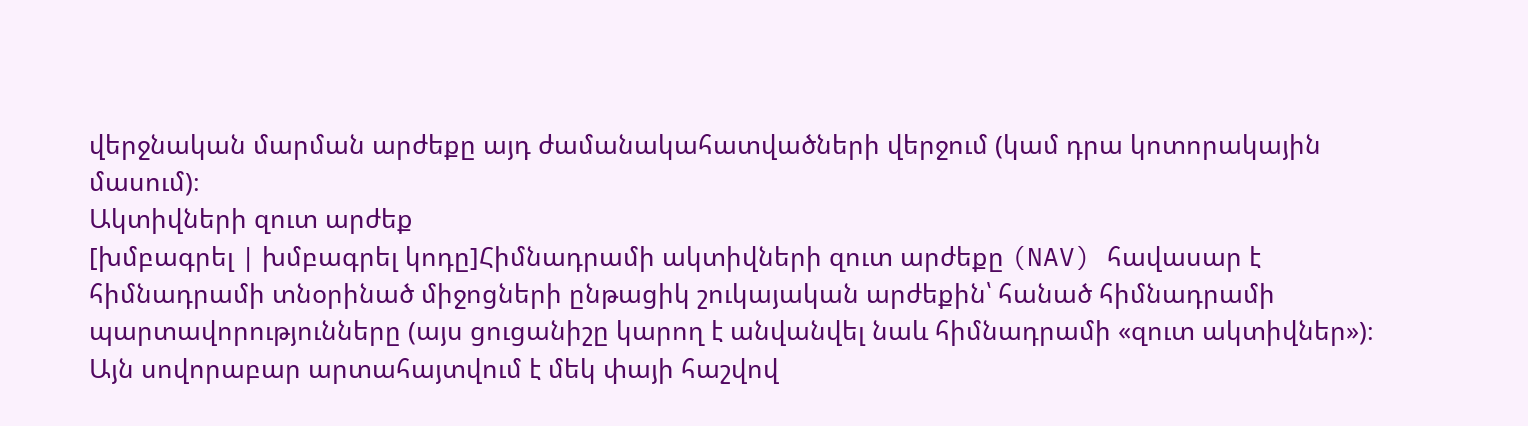վերջնական մարման արժեքը այդ ժամանակահատվածների վերջում (կամ դրա կոտորակային մասում)։
Ակտիվների զուտ արժեք
[խմբագրել | խմբագրել կոդը]Հիմնադրամի ակտիվների զուտ արժեքը (NAV) հավասար է հիմնադրամի տնօրինած միջոցների ընթացիկ շուկայական արժեքին՝ հանած հիմնադրամի պարտավորությունները (այս ցուցանիշը կարող է անվանվել նաև հիմնադրամի «զուտ ակտիվներ»)։ Այն սովորաբար արտահայտվում է մեկ փայի հաշվով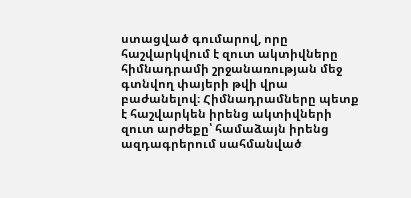ստացված գումարով, որը հաշվարկվում է զուտ ակտիվները հիմնադրամի շրջանառության մեջ գտնվող փայերի թվի վրա բաժանելով։ Հիմնադրամները պետք է հաշվարկեն իրենց ակտիվների զուտ արժեքը՝ համաձայն իրենց ազդագրերում սահմանված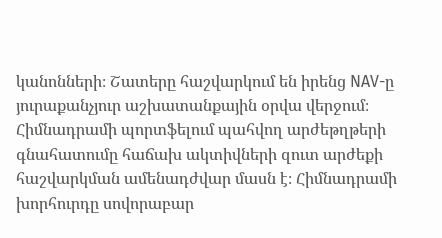կանոնների։ Շատերը հաշվարկում են իրենց NAV-ը յուրաքանչյուր աշխատանքային օրվա վերջում։
Հիմնադրամի պորտֆելում պահվող արժեթղթերի գնահատումը հաճախ ակտիվների զուտ արժեքի հաշվարկման ամենադժվար մասն է։ Հիմնադրամի խորհուրդը սովորաբար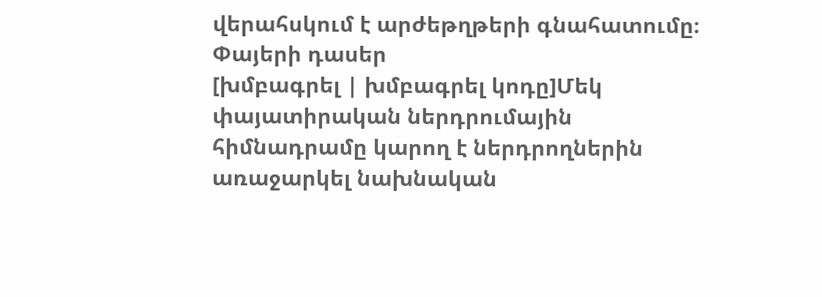վերահսկում է արժեթղթերի գնահատումը։
Փայերի դասեր
[խմբագրել | խմբագրել կոդը]Մեկ փայատիրական ներդրումային հիմնադրամը կարող է ներդրողներին առաջարկել նախնական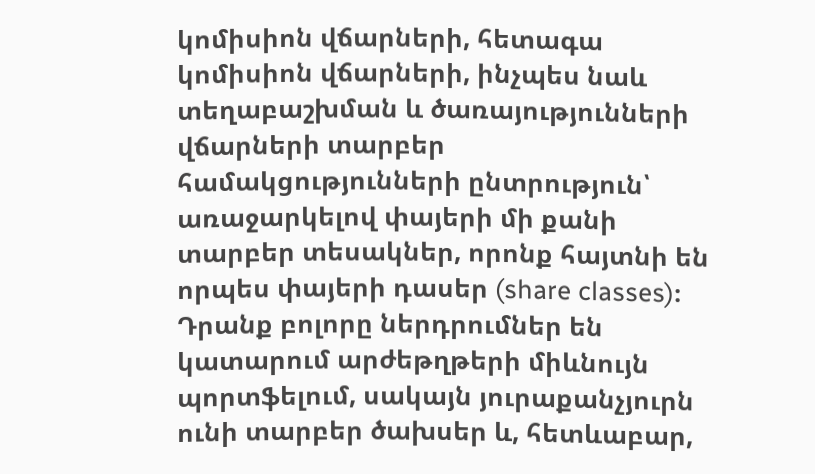կոմիսիոն վճարների, հետագա կոմիսիոն վճարների, ինչպես նաև տեղաբաշխման և ծառայությունների վճարների տարբեր համակցությունների ընտրություն՝ առաջարկելով փայերի մի քանի տարբեր տեսակներ, որոնք հայտնի են որպես փայերի դասեր (share classes)։ Դրանք բոլորը ներդրումներ են կատարում արժեթղթերի միևնույն պորտֆելում, սակայն յուրաքանչյուրն ունի տարբեր ծախսեր և, հետևաբար,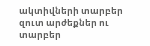ակտիվների տարբեր զուտ արժեքներ ու տարբեր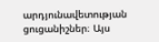արդյունավետության ցուցանիշներ։ Այս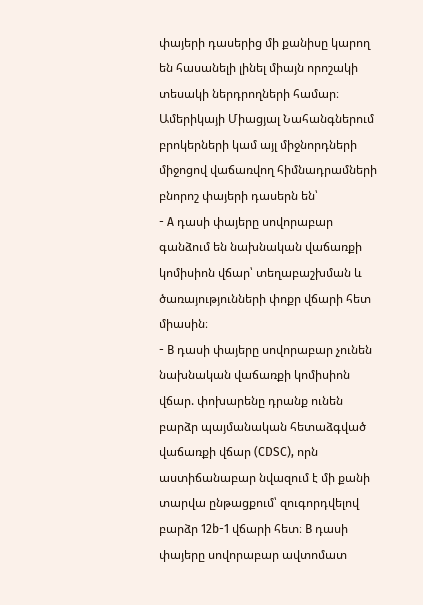փայերի դասերից մի քանիսը կարող են հասանելի լինել միայն որոշակի տեսակի ներդրողների համար։
Ամերիկայի Միացյալ Նահանգներում բրոկերների կամ այլ միջնորդների միջոցով վաճառվող հիմնադրամների բնորոշ փայերի դասերն են՝
- A դասի փայերը սովորաբար գանձում են նախնական վաճառքի կոմիսիոն վճար՝ տեղաբաշխման և ծառայությունների փոքր վճարի հետ միասին։
- B դասի փայերը սովորաբար չունեն նախնական վաճառքի կոմիսիոն վճար. փոխարենը դրանք ունեն բարձր պայմանական հետաձգված վաճառքի վճար (CDSC), որն աստիճանաբար նվազում է մի քանի տարվա ընթացքում՝ զուգորդվելով բարձր 12b-1 վճարի հետ։ B դասի փայերը սովորաբար ավտոմատ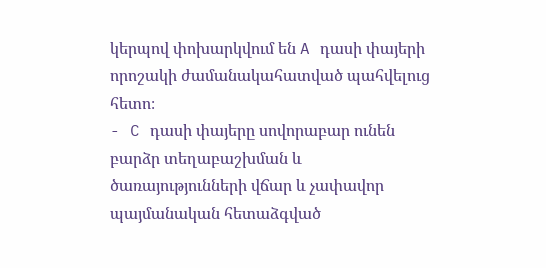կերպով փոխարկվում են A դասի փայերի որոշակի ժամանակահատված պահվելուց հետո։
- C դասի փայերը սովորաբար ունեն բարձր տեղաբաշխման և ծառայությունների վճար և չափավոր պայմանական հետաձգված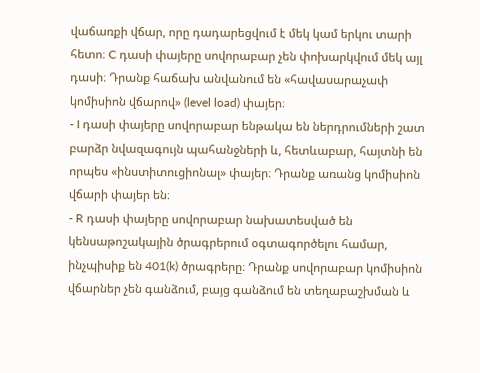վաճառքի վճար, որը դադարեցվում է մեկ կամ երկու տարի հետո։ C դասի փայերը սովորաբար չեն փոխարկվում մեկ այլ դասի։ Դրանք հաճախ անվանում են «հավասարաչափ կոմիսիոն վճարով» (level load) փայեր։
- I դասի փայերը սովորաբար ենթակա են ներդրումների շատ բարձր նվազագույն պահանջների և, հետևաբար, հայտնի են որպես «ինստիտուցիոնալ» փայեր։ Դրանք առանց կոմիսիոն վճարի փայեր են։
- R դասի փայերը սովորաբար նախատեսված են կենսաթոշակային ծրագրերում օգտագործելու համար, ինչպիսիք են 401(k) ծրագրերը։ Դրանք սովորաբար կոմիսիոն վճարներ չեն գանձում, բայց գանձում են տեղաբաշխման և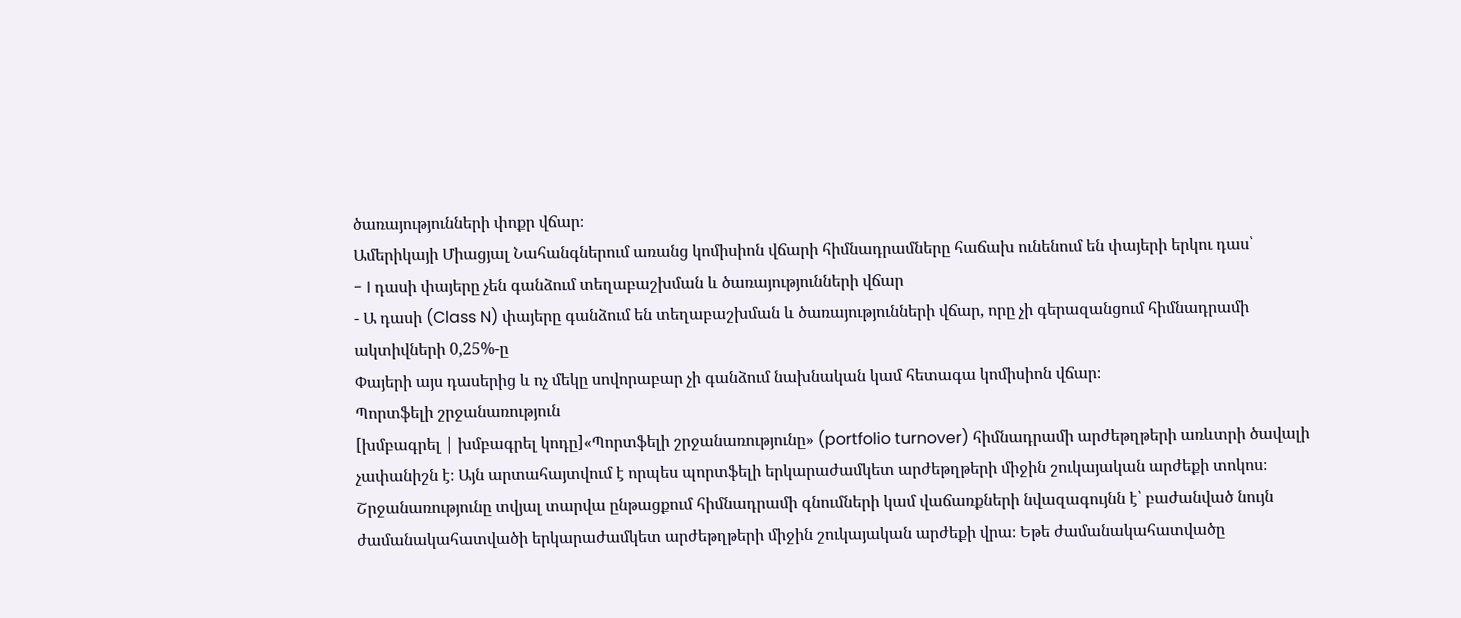ծառայությունների փոքր վճար։
Ամերիկայի Միացյալ Նահանգներում առանց կոմիսիոն վճարի հիմնադրամները հաճախ ունենում են փայերի երկու դաս՝
- I դասի փայերը չեն գանձում տեղաբաշխման և ծառայությունների վճար
- Ա դասի (Class N) փայերը գանձում են տեղաբաշխման և ծառայությունների վճար, որը չի գերազանցում հիմնադրամի ակտիվների 0,25%-ը
Փայերի այս դասերից և ոչ մեկը սովորաբար չի գանձում նախնական կամ հետագա կոմիսիոն վճար։
Պորտֆելի շրջանառություն
[խմբագրել | խմբագրել կոդը]«Պորտֆելի շրջանառությունը» (portfolio turnover) հիմնադրամի արժեթղթերի առևտրի ծավալի չափանիշն է։ Այն արտահայտվում է որպես պորտֆելի երկարաժամկետ արժեթղթերի միջին շուկայական արժեքի տոկոս։ Շրջանառությունը տվյալ տարվա ընթացքում հիմնադրամի գնումների կամ վաճառքների նվազագույնն է՝ բաժանված նույն ժամանակահատվածի երկարաժամկետ արժեթղթերի միջին շուկայական արժեքի վրա։ Եթե ժամանակահատվածը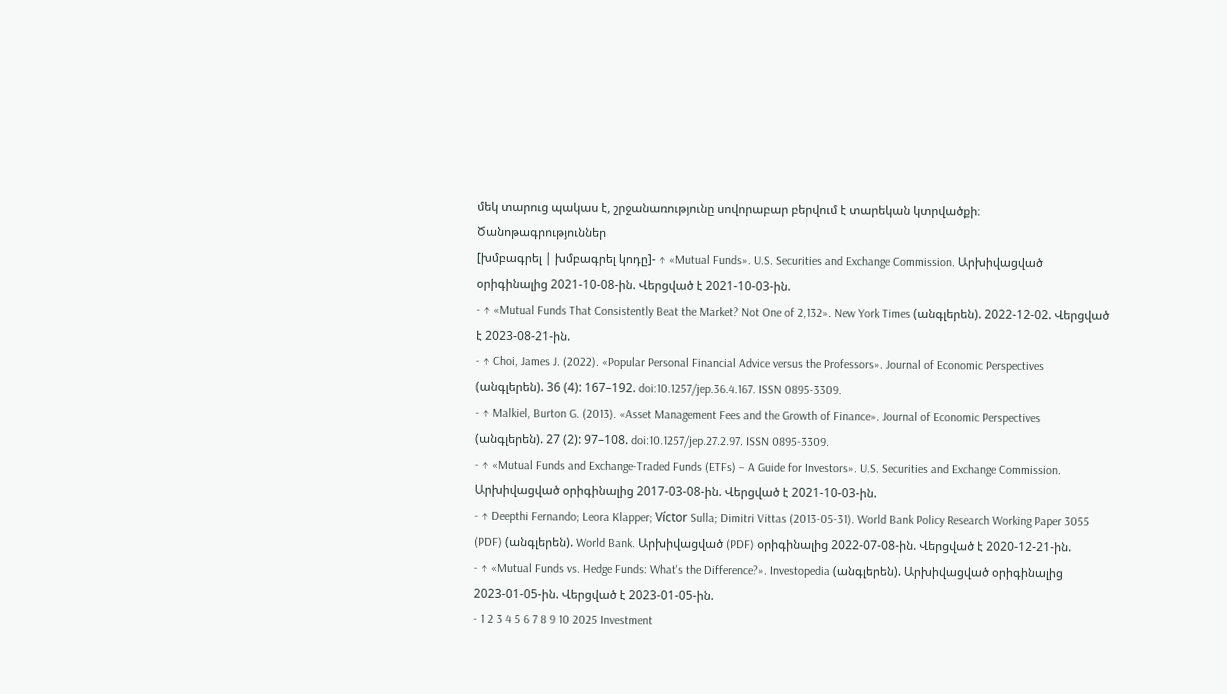մեկ տարուց պակաս է, շրջանառությունը սովորաբար բերվում է տարեկան կտրվածքի։
Ծանոթագրություններ
[խմբագրել | խմբագրել կոդը]- ↑ «Mutual Funds». U.S. Securities and Exchange Commission. Արխիվացված օրիգինալից 2021-10-08-ին. Վերցված է 2021-10-03-ին.
- ↑ «Mutual Funds That Consistently Beat the Market? Not One of 2,132». New York Times (անգլերեն). 2022-12-02. Վերցված է 2023-08-21-ին.
- ↑ Choi, James J. (2022). «Popular Personal Financial Advice versus the Professors». Journal of Economic Perspectives (անգլերեն). 36 (4): 167–192. doi:10.1257/jep.36.4.167. ISSN 0895-3309.
- ↑ Malkiel, Burton G. (2013). «Asset Management Fees and the Growth of Finance». Journal of Economic Perspectives (անգլերեն). 27 (2): 97–108. doi:10.1257/jep.27.2.97. ISSN 0895-3309.
- ↑ «Mutual Funds and Exchange-Traded Funds (ETFs) – A Guide for Investors». U.S. Securities and Exchange Commission. Արխիվացված օրիգինալից 2017-03-08-ին. Վերցված է 2021-10-03-ին.
- ↑ Deepthi Fernando; Leora Klapper; Víctor Sulla; Dimitri Vittas (2013-05-31). World Bank Policy Research Working Paper 3055 (PDF) (անգլերեն). World Bank. Արխիվացված (PDF) օրիգինալից 2022-07-08-ին. Վերցված է 2020-12-21-ին.
- ↑ «Mutual Funds vs. Hedge Funds: What's the Difference?». Investopedia (անգլերեն). Արխիվացված օրիգինալից 2023-01-05-ին. Վերցված է 2023-01-05-ին.
- 1 2 3 4 5 6 7 8 9 10 2025 Investment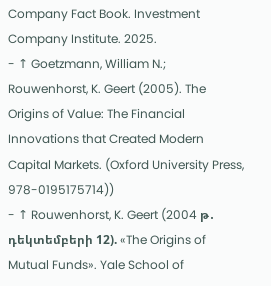Company Fact Book. Investment Company Institute. 2025.
- ↑ Goetzmann, William N.; Rouwenhorst, K. Geert (2005). The Origins of Value: The Financial Innovations that Created Modern Capital Markets. (Oxford University Press, 978-0195175714))
- ↑ Rouwenhorst, K. Geert (2004 թ․ դեկտեմբերի 12). «The Origins of Mutual Funds». Yale School of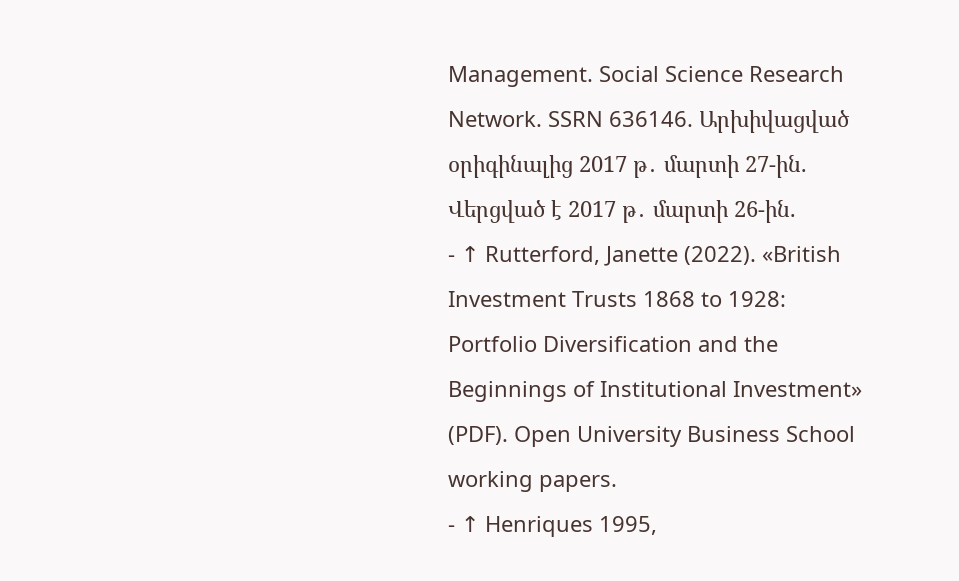Management. Social Science Research Network. SSRN 636146. Արխիվացված օրիգինալից 2017 թ․ մարտի 27-ին. Վերցված է 2017 թ․ մարտի 26-ին.
- ↑ Rutterford, Janette (2022). «British Investment Trusts 1868 to 1928: Portfolio Diversification and the Beginnings of Institutional Investment» (PDF). Open University Business School working papers.
- ↑ Henriques 1995,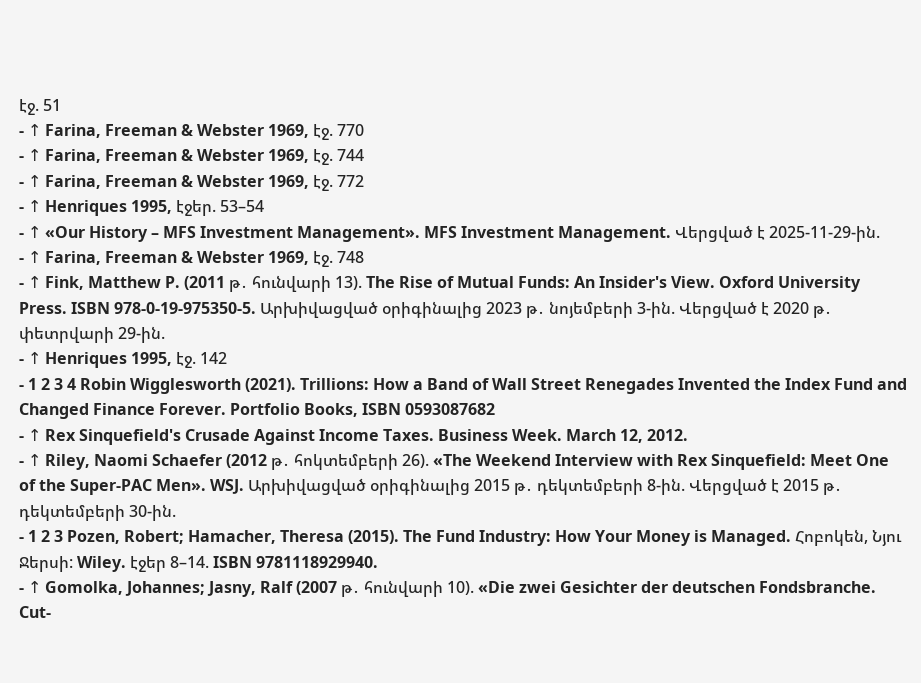էջ. 51
- ↑ Farina, Freeman & Webster 1969, էջ. 770
- ↑ Farina, Freeman & Webster 1969, էջ. 744
- ↑ Farina, Freeman & Webster 1969, էջ. 772
- ↑ Henriques 1995, էջեր. 53–54
- ↑ «Our History – MFS Investment Management». MFS Investment Management. Վերցված է 2025-11-29-ին.
- ↑ Farina, Freeman & Webster 1969, էջ. 748
- ↑ Fink, Matthew P. (2011 թ․ հունվարի 13). The Rise of Mutual Funds: An Insider's View. Oxford University Press. ISBN 978-0-19-975350-5. Արխիվացված օրիգինալից 2023 թ․ նոյեմբերի 3-ին. Վերցված է 2020 թ․ փետրվարի 29-ին.
- ↑ Henriques 1995, էջ. 142
- 1 2 3 4 Robin Wigglesworth (2021). Trillions: How a Band of Wall Street Renegades Invented the Index Fund and Changed Finance Forever. Portfolio Books, ISBN 0593087682
- ↑ Rex Sinquefield's Crusade Against Income Taxes. Business Week. March 12, 2012.
- ↑ Riley, Naomi Schaefer (2012 թ․ հոկտեմբերի 26). «The Weekend Interview with Rex Sinquefield: Meet One of the Super-PAC Men». WSJ. Արխիվացված օրիգինալից 2015 թ․ դեկտեմբերի 8-ին. Վերցված է 2015 թ․ դեկտեմբերի 30-ին.
- 1 2 3 Pozen, Robert; Hamacher, Theresa (2015). The Fund Industry: How Your Money is Managed. Հոբոկեն, Նյու Ջերսի: Wiley. էջեր 8–14. ISBN 9781118929940.
- ↑ Gomolka, Johannes; Jasny, Ralf (2007 թ․ հունվարի 10). «Die zwei Gesichter der deutschen Fondsbranche. Cut-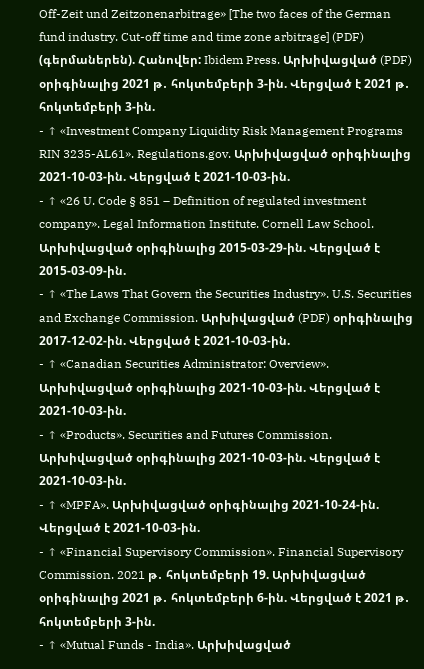Off-Zeit und Zeitzonenarbitrage» [The two faces of the German fund industry. Cut-off time and time zone arbitrage] (PDF) (գերմաներեն). Հանովեր: Ibidem Press. Արխիվացված (PDF) օրիգինալից 2021 թ․ հոկտեմբերի 3-ին. Վերցված է 2021 թ․ հոկտեմբերի 3-ին.
- ↑ «Investment Company Liquidity Risk Management Programs RIN 3235-AL61». Regulations.gov. Արխիվացված օրիգինալից 2021-10-03-ին. Վերցված է 2021-10-03-ին.
- ↑ «26 U. Code § 851 – Definition of regulated investment company». Legal Information Institute. Cornell Law School. Արխիվացված օրիգինալից 2015-03-29-ին. Վերցված է 2015-03-09-ին.
- ↑ «The Laws That Govern the Securities Industry». U.S. Securities and Exchange Commission. Արխիվացված (PDF) օրիգինալից 2017-12-02-ին. Վերցված է 2021-10-03-ին.
- ↑ «Canadian Securities Administrator: Overview». Արխիվացված օրիգինալից 2021-10-03-ին. Վերցված է 2021-10-03-ին.
- ↑ «Products». Securities and Futures Commission. Արխիվացված օրիգինալից 2021-10-03-ին. Վերցված է 2021-10-03-ին.
- ↑ «MPFA». Արխիվացված օրիգինալից 2021-10-24-ին. Վերցված է 2021-10-03-ին.
- ↑ «Financial Supervisory Commission». Financial Supervisory Commission. 2021 թ․ հոկտեմբերի 19. Արխիվացված օրիգինալից 2021 թ․ հոկտեմբերի 6-ին. Վերցված է 2021 թ․ հոկտեմբերի 3-ին.
- ↑ «Mutual Funds - India». Արխիվացված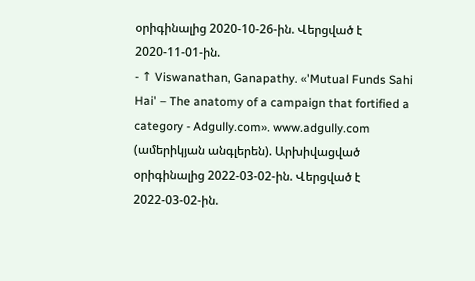օրիգինալից 2020-10-26-ին. Վերցված է 2020-11-01-ին.
- ↑ Viswanathan, Ganapathy. «'Mutual Funds Sahi Hai' – The anatomy of a campaign that fortified a category - Adgully.com». www.adgully.com (ամերիկյան անգլերեն). Արխիվացված օրիգինալից 2022-03-02-ին. Վերցված է 2022-03-02-ին.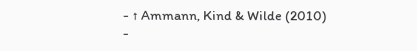- ↑ Ammann, Kind & Wilde (2010)
-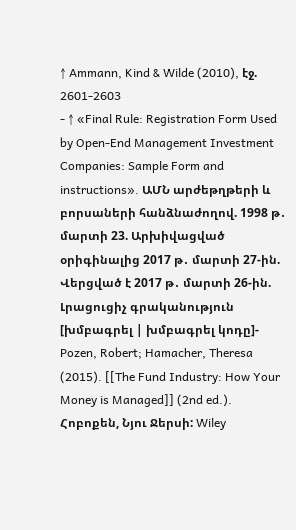↑ Ammann, Kind & Wilde (2010), էջ. 2601-2603
- ↑ «Final Rule: Registration Form Used by Open-End Management Investment Companies: Sample Form and instructions». ԱՄՆ արժեթղթերի և բորսաների հանձնաժողով. 1998 թ․ մարտի 23. Արխիվացված օրիգինալից 2017 թ․ մարտի 27-ին. Վերցված է 2017 թ․ մարտի 26-ին.
Լրացուցիչ գրականություն
[խմբագրել | խմբագրել կոդը]- Pozen, Robert; Hamacher, Theresa (2015). [[The Fund Industry: How Your Money is Managed]] (2nd ed.). Հոբոքեն, Նյու Ջերսի: Wiley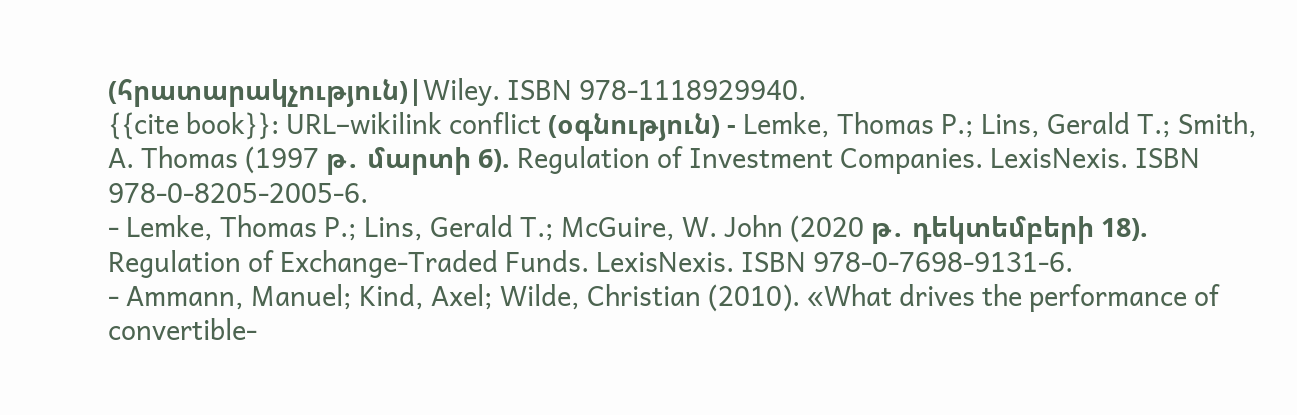(հրատարակչություն)|Wiley. ISBN 978-1118929940.
{{cite book}}: URL–wikilink conflict (օգնություն) - Lemke, Thomas P.; Lins, Gerald T.; Smith, A. Thomas (1997 թ․ մարտի 6). Regulation of Investment Companies. LexisNexis. ISBN 978-0-8205-2005-6.
- Lemke, Thomas P.; Lins, Gerald T.; McGuire, W. John (2020 թ․ դեկտեմբերի 18). Regulation of Exchange-Traded Funds. LexisNexis. ISBN 978-0-7698-9131-6.
- Ammann, Manuel; Kind, Axel; Wilde, Christian (2010). «What drives the performance of convertible-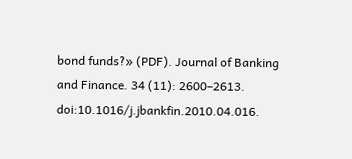bond funds?» (PDF). Journal of Banking and Finance. 34 (11): 2600–2613. doi:10.1016/j.jbankfin.2010.04.016.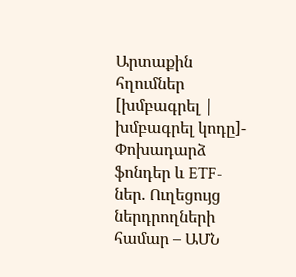Արտաքին հղումներ
[խմբագրել | խմբագրել կոդը]- Փոխադարձ ֆոնդեր և ETF-ներ. Ուղեցույց ներդրողների համար – ԱՄՆ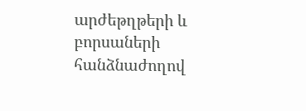արժեթղթերի և բորսաների հանձնաժողով